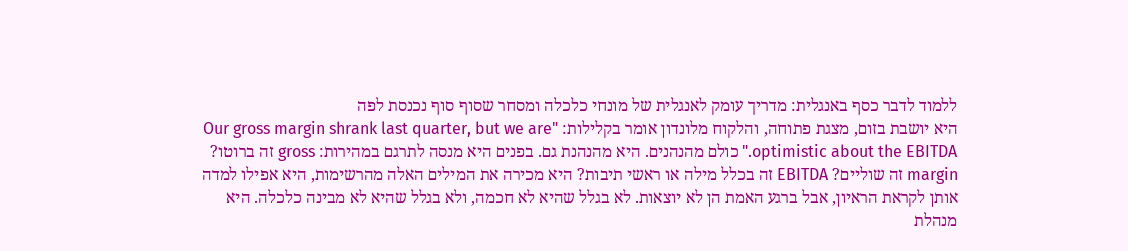ללמוד לדבר כסף באנגלית: מדריך עומק לאנגלית של מונחי כלכלה ומסחר שסוף סוף נכנסת לפה
היא יושבת בזום, מצגת פתוחה, והלקוח מלונדון אומר בקלילות: "Our gross margin shrank last quarter, but we are optimistic about the EBITDA." כולם מהנהנים. היא מהנהנת גם. בפנים היא מנסה לתרגם במהירות: gross זה ברוטו? margin זה שוליים? EBITDA זה בכלל מילה או ראשי תיבות? היא מכירה את המילים האלה מהרשימות, היא אפילו למדה אותן לקראת הראיון, אבל ברגע האמת הן לא יוצאות. לא בגלל שהיא לא חכמה, ולא בגלל שהיא לא מבינה כלכלה. היא מנהלת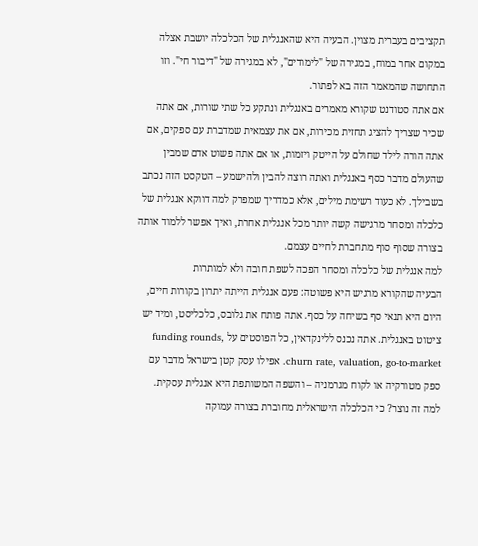תקציבים בעברית מצוין. הבעיה היא שהאנגלית של הכלכלה יושבת אצלה במקום אחר במוח, במגירה של "לימודים", לא במגירה של "דיבור חי". וזו התחושה שהמאמר הזה בא לפתור.
אם אתה סטודנט שקורא מאמרים באנגלית ונתקע כל שתי שורות, אם אתה שכיר שצריך להציג תחזית מכירות, אם את עצמאית שמדברת עם ספקים, אם אתה הורה לילד שחולם על הייטק ויזמות, או אם אתה פשוט אדם שמבין שהעולם מדבר כסף באנגלית ואתה רוצה להבין ולהישמע – הטקסט הזה נכתב בשבילך. לא כעוד רשימת מילים, אלא כמדריך שמפרק למה דווקא אנגלית של כלכלה ומסחר מרגישה קשה יותר מכל אנגלית אחרת, ואיך אפשר ללמוד אותה בצורה שסוף סוף מתחברת לחיים עצמם.
למה אנגלית של כלכלה ומסחר הפכה לשפת חובה ולא למותרות
הבעיה שהקורא מרגיש היא פשוטה: פעם אנגלית הייתה יתרון בקורות חיים, היום היא תנאי סף בשיחה על כסף. אתה פותח את גלובס, כלכליסט, ומיד יש ציטוט באנגלית. אתה נכנס ללינקדאין, כל הפוסטים על funding rounds, churn rate, valuation, go-to-market. אפילו עסק קטן בישראל מדבר עם ספק מטורקיה או לקוח מגרמניה – והשפה המשותפת היא אנגלית עסקית.
למה זה נוצר? כי הכלכלה הישראלית מחוברת בצורה עמוקה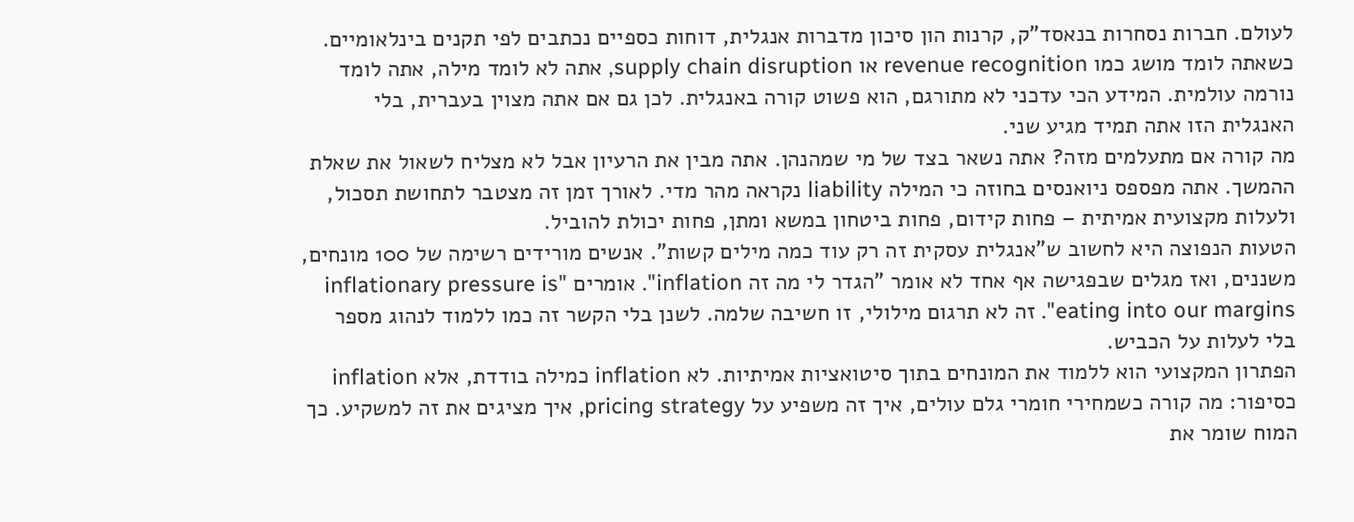לעולם. חברות נסחרות בנאסד"ק, קרנות הון סיכון מדברות אנגלית, דוחות כספיים נכתבים לפי תקנים בינלאומיים. כשאתה לומד מושג כמו revenue recognition או supply chain disruption, אתה לא לומד מילה, אתה לומד נורמה עולמית. המידע הכי עדכני לא מתורגם, הוא פשוט קורה באנגלית. לכן גם אם אתה מצוין בעברית, בלי האנגלית הזו אתה תמיד מגיע שני.
מה קורה אם מתעלמים מזה? אתה נשאר בצד של מי שמהנהן. אתה מבין את הרעיון אבל לא מצליח לשאול את שאלת ההמשך. אתה מפספס ניואנסים בחוזה כי המילה liability נקראה מהר מדי. לאורך זמן זה מצטבר לתחושת תסכול, ולעלות מקצועית אמיתית – פחות קידום, פחות ביטחון במשא ומתן, פחות יכולת להוביל.
הטעות הנפוצה היא לחשוב ש"אנגלית עסקית זה רק עוד כמה מילים קשות". אנשים מורידים רשימה של 100 מונחים, משננים, ואז מגלים שבפגישה אף אחד לא אומר "הגדר לי מה זה inflation". אומרים "inflationary pressure is eating into our margins". זה לא תרגום מילולי, זו חשיבה שלמה. לשנן בלי הקשר זה כמו ללמוד לנהוג מספר בלי לעלות על הכביש.
הפתרון המקצועי הוא ללמוד את המונחים בתוך סיטואציות אמיתיות. לא inflation כמילה בודדת, אלא inflation כסיפור: מה קורה כשמחירי חומרי גלם עולים, איך זה משפיע על pricing strategy, איך מציגים את זה למשקיע. כך המוח שומר את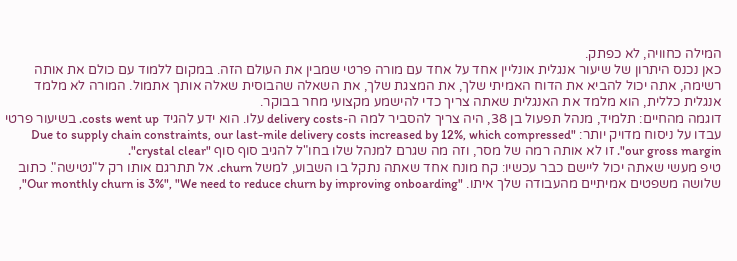המילה כחוויה, לא כפתק.
כאן נכנס היתרון של שיעור אנגלית אונליין אחד על אחד עם מורה פרטי שמבין את העולם הזה. במקום ללמוד עם כולם את אותה רשימה, אתה יכול להביא את הדוח האמיתי שלך, את המצגת שלך, את השאלה שהבוסית שאלה אותך אתמול. המורה לא מלמד אנגלית כללית, הוא מלמד את האנגלית שאתה צריך כדי להישמע מקצועי מחר בבוקר.
דוגמה מהחיים: תלמיד, מנהל תפעול בן 38, היה צריך להסביר למה ה-delivery costs עלו. הוא ידע להגיד costs went up. בשיעור פרטי עבדו על ניסוח מדויק יותר: "Due to supply chain constraints, our last-mile delivery costs increased by 12%, which compressed our gross margin". זו לא אותה רמה של מסר, וזה מה שגרם למנהל שלו בחו"ל להגיב סוף סוף "crystal clear".
טיפ מעשי שאתה יכול ליישם כבר עכשיו: קח מונח אחד שאתה נתקל בו השבוע, למשל churn. אל תתרגם אותו רק ל"נטישה". כתוב שלושה משפטים אמיתיים מהעבודה שלך איתו. "Our monthly churn is 3%", "We need to reduce churn by improving onboarding",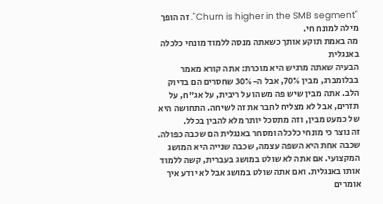"Churn is higher in the SMB segment". זה הופך מילה למונח חי.
מה באמת תוקע אותך כשאתה מנסה ללמוד מונחי כלכלה באנגלית
הבעיה שאתה מרגיש היא מוכרת: אתה קורא מאמר בבלומברג, מבין 70%, אבל ה-30% שחסרים הם בדיוק הלב. אתה מבין שיש פה משהו על ריבית, על אג"ח, על תזרים, אבל לא מצליח לחבר את זה לשיחה. התחושה היא של כמעט מבין, וזה מתסכל יותר מלא להבין בכלל.
זה נוצר כי מונחי כלכלה ומסחר באנגלית הם שכבה כפולה. שכבה אחת היא השפה עצמה, שכבה שנייה היא המושג המקצועי. אם אתה לא שולט במושג בעברית, קשה ללמוד אותו באנגלית. ואם אתה שולט במושג אבל לא יודע איך אומרים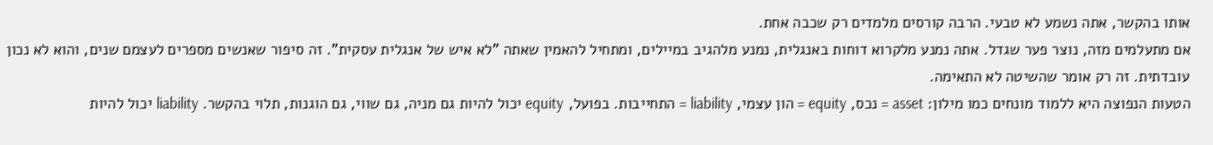אותו בהקשר, אתה נשמע לא טבעי. הרבה קורסים מלמדים רק שכבה אחת.
אם מתעלמים מזה, נוצר פער שגדל. אתה נמנע מלקרוא דוחות באנגלית, נמנע מלהגיב במיילים, ומתחיל להאמין שאתה "לא איש של אנגלית עסקית". זה סיפור שאנשים מספרים לעצמם שנים, והוא לא נכון עובדתית. זה רק אומר שהשיטה לא התאימה.
הטעות הנפוצה היא ללמוד מונחים כמו מילון: asset = נכס, equity = הון עצמי, liability = התחייבות. בפועל, equity יכול להיות גם מניה, גם שווי, גם הוגנות, תלוי בהקשר. liability יכול להיות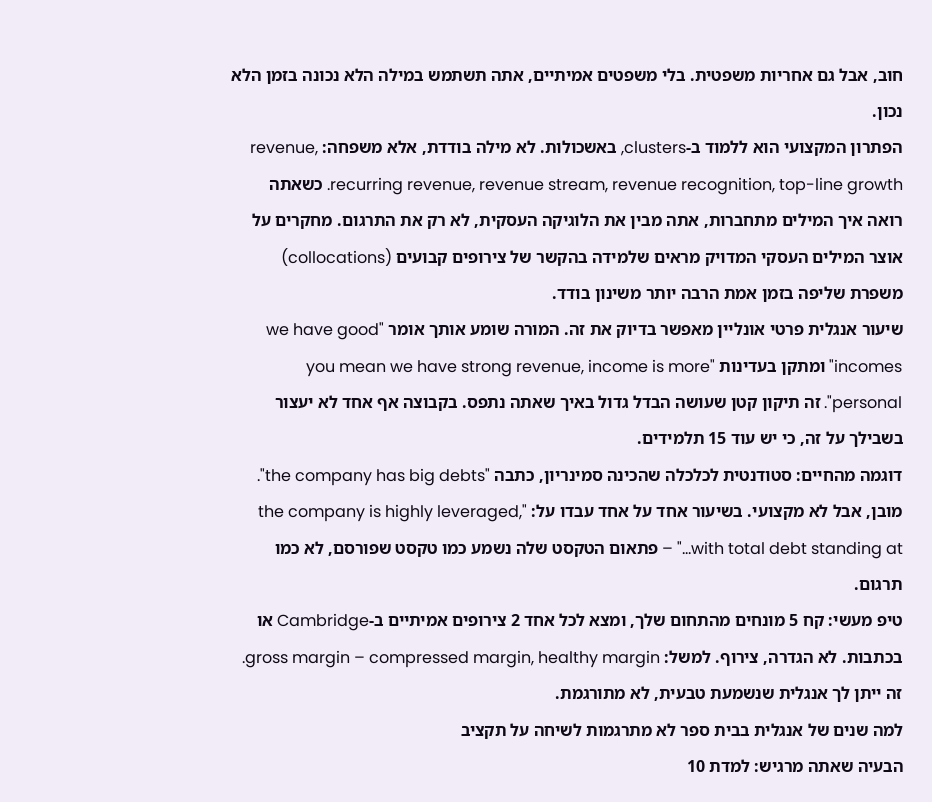חוב, אבל גם אחריות משפטית. בלי משפטים אמיתיים, אתה תשתמש במילה הלא נכונה בזמן הלא נכון.
הפתרון המקצועי הוא ללמוד ב-clusters, באשכולות. לא מילה בודדת, אלא משפחה: revenue, recurring revenue, revenue stream, revenue recognition, top-line growth. כשאתה רואה איך המילים מתחברות, אתה מבין את הלוגיקה העסקית, לא רק את התרגום. מחקרים על אוצר המילים העסקי המדויק מראים שלמידה בהקשר של צירופים קבועים (collocations) משפרת שליפה בזמן אמת הרבה יותר משינון בודד.
שיעור אנגלית פרטי אונליין מאפשר בדיוק את זה. המורה שומע אותך אומר "we have good incomes" ומתקן בעדינות "you mean we have strong revenue, income is more personal". זה תיקון קטן שעושה הבדל גדול באיך שאתה נתפס. בקבוצה אף אחד לא יעצור בשבילך על זה, כי יש עוד 15 תלמידים.
דוגמה מהחיים: סטודנטית לכלכלה שהכינה סמינריון, כתבה "the company has big debts". מובן, אבל לא מקצועי. בשיעור אחד על אחד עבדו על: "the company is highly leveraged, with total debt standing at…" – פתאום הטקסט שלה נשמע כמו טקסט שפורסם, לא כמו תרגום.
טיפ מעשי: קח 5 מונחים מהתחום שלך, ומצא לכל אחד 2 צירופים אמיתיים ב-Cambridge או בכתבות. לא הגדרה, צירוף. למשל: gross margin – compressed margin, healthy margin. זה ייתן לך אנגלית שנשמעת טבעית, לא מתורגמת.
למה שנים של אנגלית בבית ספר לא מתרגמות לשיחה על תקציב
הבעיה שאתה מרגיש: למדת 10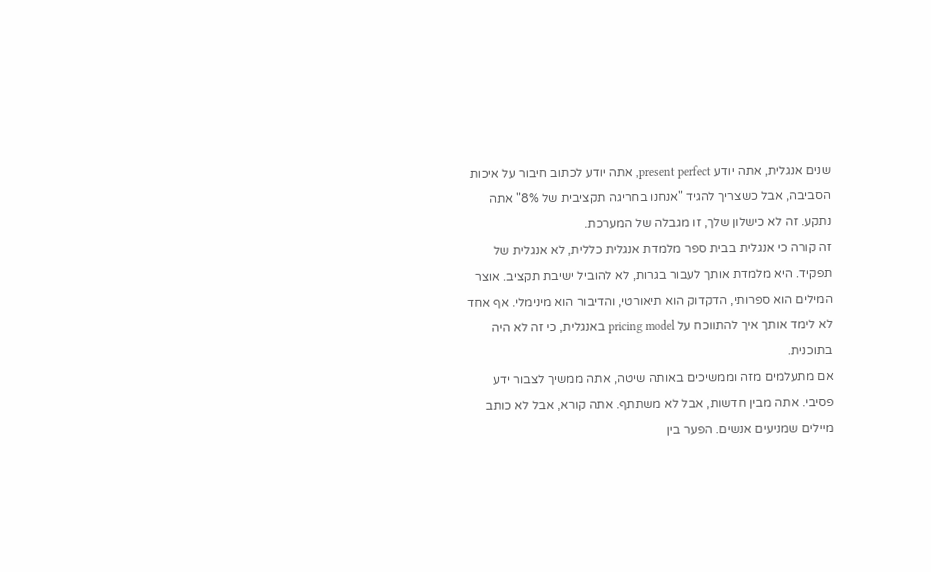שנים אנגלית, אתה יודע present perfect, אתה יודע לכתוב חיבור על איכות הסביבה, אבל כשצריך להגיד "אנחנו בחריגה תקציבית של 8%" אתה נתקע. זה לא כישלון שלך, זו מגבלה של המערכת.
זה קורה כי אנגלית בבית ספר מלמדת אנגלית כללית, לא אנגלית של תפקיד. היא מלמדת אותך לעבור בגרות, לא להוביל ישיבת תקציב. אוצר המילים הוא ספרותי, הדקדוק הוא תיאורטי, והדיבור הוא מינימלי. אף אחד לא לימד אותך איך להתווכח על pricing model באנגלית, כי זה לא היה בתוכנית.
אם מתעלמים מזה וממשיכים באותה שיטה, אתה ממשיך לצבור ידע פסיבי. אתה מבין חדשות, אבל לא משתתף. אתה קורא, אבל לא כותב מיילים שמניעים אנשים. הפער בין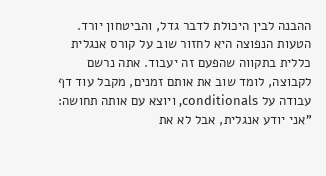ההבנה לבין היכולת לדבר גדל, והביטחון יורד.
הטעות הנפוצה היא לחזור שוב על קורס אנגלית כללית בתקווה שהפעם זה יעבוד. אתה נרשם לקבוצה, לומד שוב את אותם זמנים, מקבל עוד דף עבודה על conditionals, ויוצא עם אותה תחושה: "אני יודע אנגלית, אבל לא את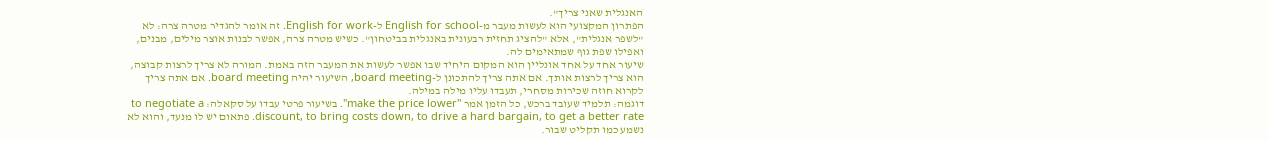האנגלית שאני צריך".
הפתרון המקצועי הוא לעשות מעבר מ-English for school ל-English for work. זה אומר להגדיר מטרה צרה: לא "לשפר אנגלית", אלא "להציג תחזית רבעונית באנגלית בביטחון". כשיש מטרה צרה, אפשר לבנות אוצר מילים, מבנים, ואפילו שפת גוף שמתאימים לה.
שיעור אחד על אחד אונליין הוא המקום היחיד שבו אפשר לעשות את המעבר הזה באמת. המורה לא צריך לרצות קבוצה, הוא צריך לרצות אותך. אם אתה צריך להתכונן ל-board meeting, השיעור יהיה board meeting. אם אתה צריך לקרוא חוזה שכירות מסחרי, תעבדו עליו מילה במילה.
דוגמה: תלמיד שעובד ברכש, כל הזמן אמר "make the price lower". בשיעור פרטי עבדו על סקאלה: to negotiate a discount, to bring costs down, to drive a hard bargain, to get a better rate. פתאום יש לו מנעד, והוא לא נשמע כמו תקליט שבור.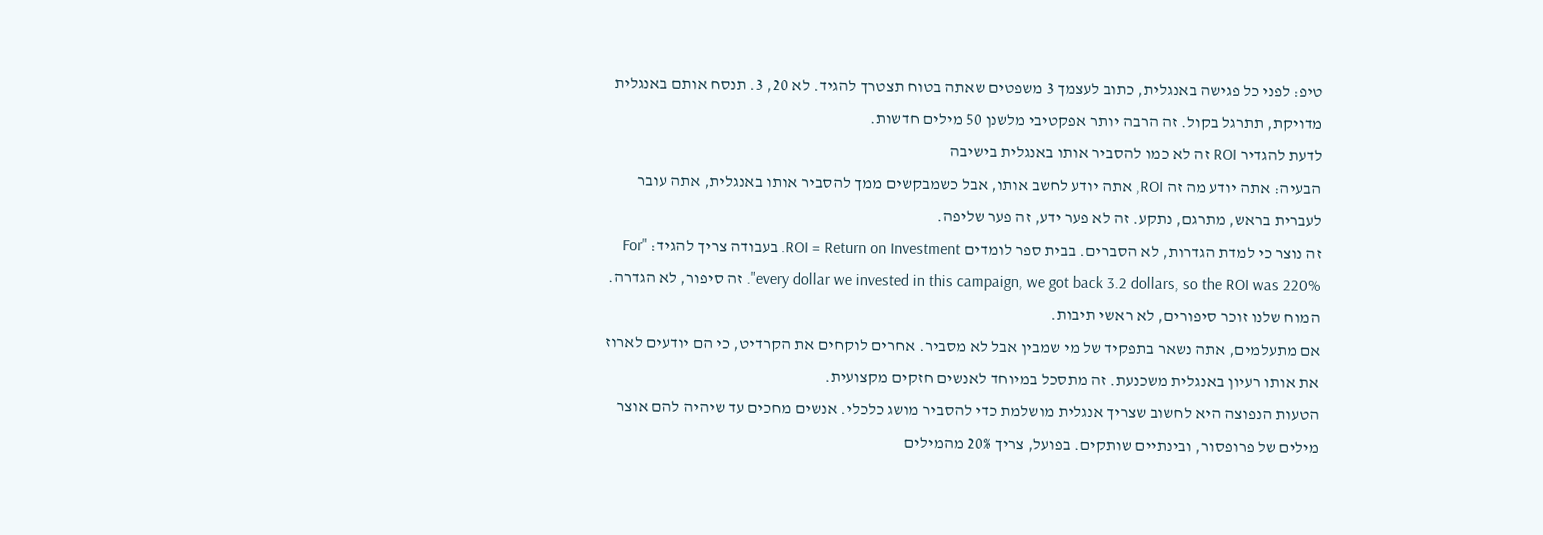טיפ: לפני כל פגישה באנגלית, כתוב לעצמך 3 משפטים שאתה בטוח תצטרך להגיד. לא 20, 3. תנסח אותם באנגלית מדויקת, תתרגל בקול. זה הרבה יותר אפקטיבי מלשנן 50 מילים חדשות.
לדעת להגדיר ROI זה לא כמו להסביר אותו באנגלית בישיבה
הבעיה: אתה יודע מה זה ROI, אתה יודע לחשב אותו, אבל כשמבקשים ממך להסביר אותו באנגלית, אתה עובר לעברית בראש, מתרגם, נתקע. זה לא פער ידע, זה פער שליפה.
זה נוצר כי למדת הגדרות, לא הסברים. בבית ספר לומדים ROI = Return on Investment. בעבודה צריך להגיד: "For every dollar we invested in this campaign, we got back 3.2 dollars, so the ROI was 220%". זה סיפור, לא הגדרה. המוח שלנו זוכר סיפורים, לא ראשי תיבות.
אם מתעלמים, אתה נשאר בתפקיד של מי שמבין אבל לא מסביר. אחרים לוקחים את הקרדיט, כי הם יודעים לארוז את אותו רעיון באנגלית משכנעת. זה מתסכל במיוחד לאנשים חזקים מקצועית.
הטעות הנפוצה היא לחשוב שצריך אנגלית מושלמת כדי להסביר מושג כלכלי. אנשים מחכים עד שיהיה להם אוצר מילים של פרופסור, ובינתיים שותקים. בפועל, צריך 20% מהמילים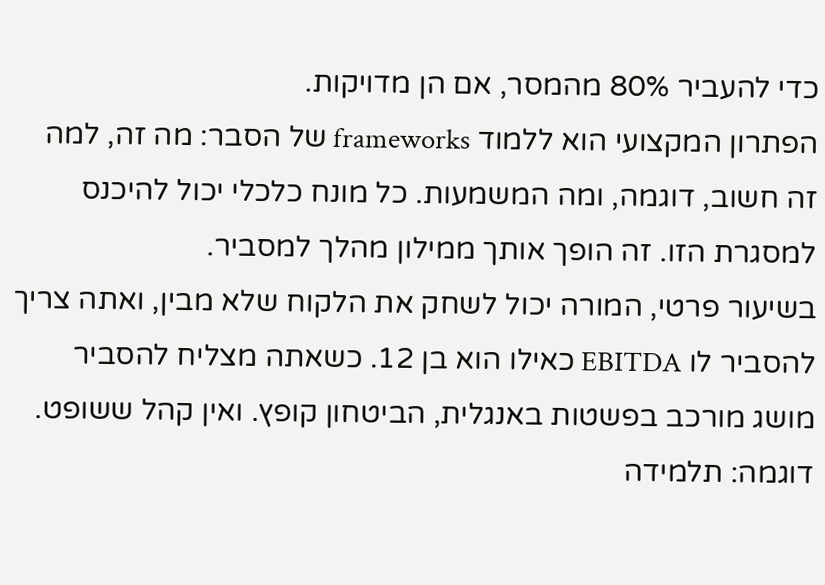כדי להעביר 80% מהמסר, אם הן מדויקות.
הפתרון המקצועי הוא ללמוד frameworks של הסבר: מה זה, למה זה חשוב, דוגמה, ומה המשמעות. כל מונח כלכלי יכול להיכנס למסגרת הזו. זה הופך אותך ממילון מהלך למסביר.
בשיעור פרטי, המורה יכול לשחק את הלקוח שלא מבין, ואתה צריך להסביר לו EBITDA כאילו הוא בן 12. כשאתה מצליח להסביר מושג מורכב בפשטות באנגלית, הביטחון קופץ. ואין קהל ששופט.
דוגמה: תלמידה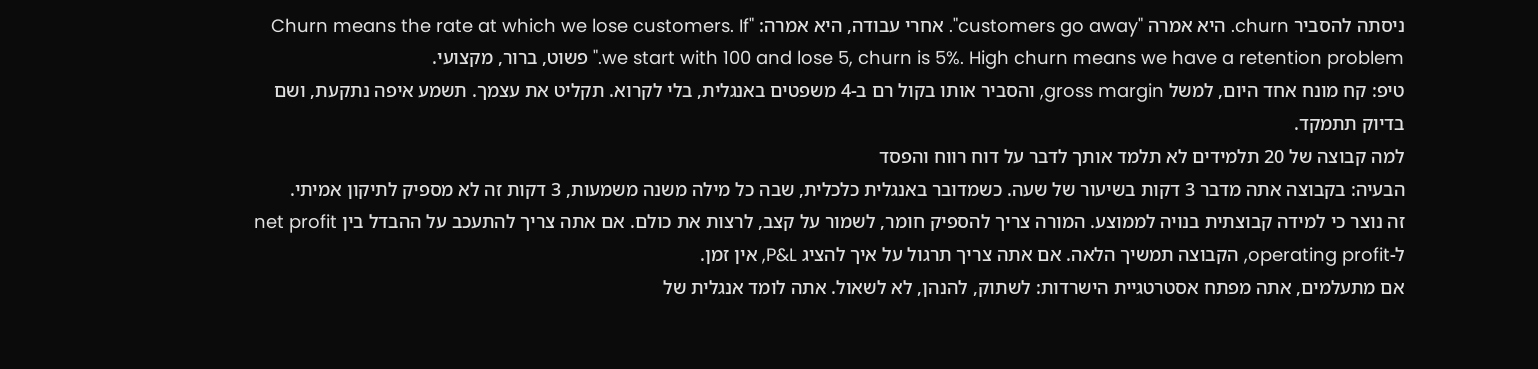ניסתה להסביר churn. היא אמרה "customers go away". אחרי עבודה, היא אמרה: "Churn means the rate at which we lose customers. If we start with 100 and lose 5, churn is 5%. High churn means we have a retention problem." פשוט, ברור, מקצועי.
טיפ: קח מונח אחד היום, למשל gross margin, והסביר אותו בקול רם ב-4 משפטים באנגלית, בלי לקרוא. תקליט את עצמך. תשמע איפה נתקעת, ושם בדיוק תתמקד.
למה קבוצה של 20 תלמידים לא תלמד אותך לדבר על דוח רווח והפסד
הבעיה: בקבוצה אתה מדבר 3 דקות בשיעור של שעה. כשמדובר באנגלית כלכלית, שבה כל מילה משנה משמעות, 3 דקות זה לא מספיק לתיקון אמיתי.
זה נוצר כי למידה קבוצתית בנויה לממוצע. המורה צריך להספיק חומר, לשמור על קצב, לרצות את כולם. אם אתה צריך להתעכב על ההבדל בין net profit ל-operating profit, הקבוצה תמשיך הלאה. אם אתה צריך תרגול על איך להציג P&L, אין זמן.
אם מתעלמים, אתה מפתח אסטרטגיית הישרדות: לשתוק, להנהן, לא לשאול. אתה לומד אנגלית של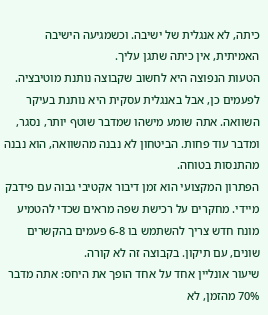כיתה, לא אנגלית של ישיבה. וכשמגיעה הישיבה האמיתית, אין כיתה שתגן עליך.
הטעות הנפוצה היא לחשוב שקבוצה נותנת מוטיבציה. לפעמים כן, אבל באנגלית עסקית היא נותנת בעיקר השוואה. אתה שומע מישהו שמדבר שוטף יותר, נסגר, ומדבר עוד פחות. הביטחון לא נבנה מהשוואה, הוא נבנה מהתנסות בטוחה.
הפתרון המקצועי הוא זמן דיבור אקטיבי גבוה עם פידבק מיידי. מחקרים על רכישת שפה מראים שכדי להטמיע מונח חדש צריך להשתמש בו 6-8 פעמים בהקשרים שונים, עם תיקון. בקבוצה זה לא קורה.
שיעור אונליין אחד על אחד הופך את היחס: אתה מדבר 70% מהזמן, לא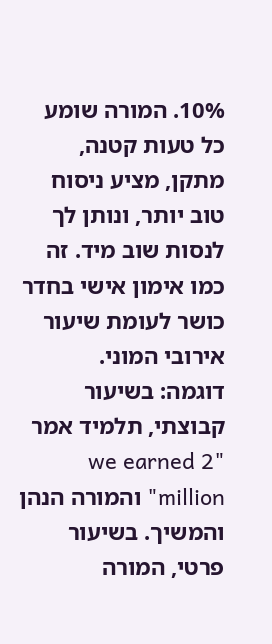10%. המורה שומע כל טעות קטנה, מתקן, מציע ניסוח טוב יותר, ונותן לך לנסות שוב מיד. זה כמו אימון אישי בחדר כושר לעומת שיעור אירובי המוני.
דוגמה: בשיעור קבוצתי, תלמיד אמר "we earned 2 million" והמורה הנהן והמשיך. בשיעור פרטי, המורה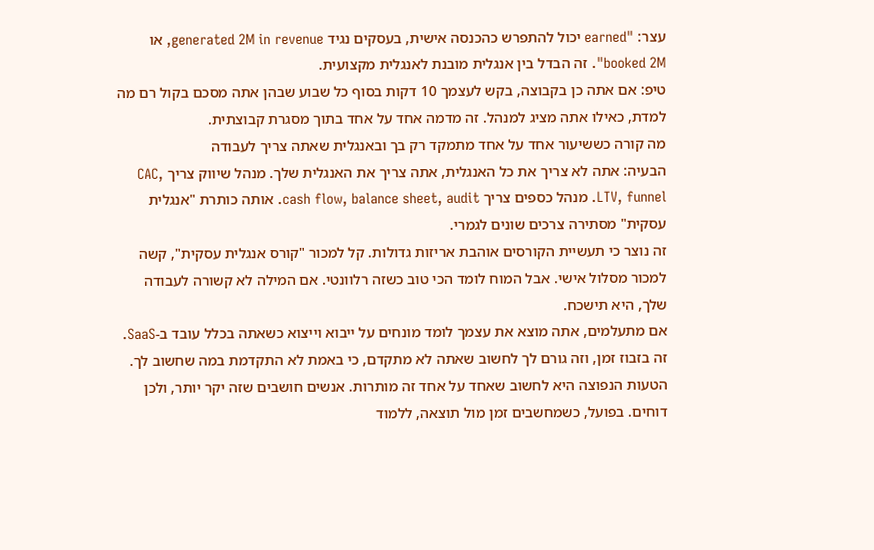עצר: "earned יכול להתפרש כהכנסה אישית, בעסקים נגיד generated 2M in revenue, או booked 2M". זה הבדל בין אנגלית מובנת לאנגלית מקצועית.
טיפ: אם אתה כן בקבוצה, בקש לעצמך 10 דקות בסוף כל שבוע שבהן אתה מסכם בקול רם מה למדת, כאילו אתה מציג למנהל. זה מדמה אחד על אחד בתוך מסגרת קבוצתית.
מה קורה כששיעור אחד על אחד מתמקד רק בך ובאנגלית שאתה צריך לעבודה
הבעיה: אתה לא צריך את כל האנגלית, אתה צריך את האנגלית שלך. מנהל שיווק צריך CAC, LTV, funnel. מנהל כספים צריך cash flow, balance sheet, audit. אותה כותרת "אנגלית עסקית" מסתירה צרכים שונים לגמרי.
זה נוצר כי תעשיית הקורסים אוהבת אריזות גדולות. קל למכור "קורס אנגלית עסקית", קשה למכור מסלול אישי. אבל המוח לומד הכי טוב כשזה רלוונטי. אם המילה לא קשורה לעבודה שלך, היא תישכח.
אם מתעלמים, אתה מוצא את עצמך לומד מונחים על ייבוא וייצוא כשאתה בכלל עובד ב-SaaS. זה בזבוז זמן, וזה גורם לך לחשוב שאתה לא מתקדם, כי באמת לא התקדמת במה שחשוב לך.
הטעות הנפוצה היא לחשוב שאחד על אחד זה מותרות. אנשים חושבים שזה יקר יותר, ולכן דוחים. בפועל, כשמחשבים זמן מול תוצאה, ללמוד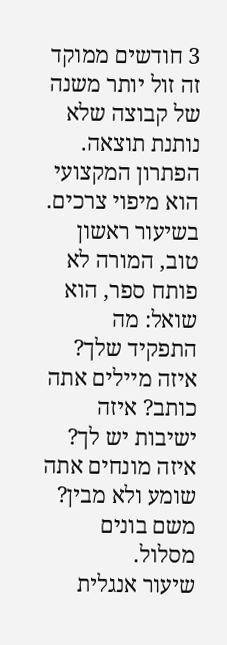3 חודשים ממוקד זה זול יותר משנה של קבוצה שלא נותנת תוצאה.
הפתרון המקצועי הוא מיפוי צרכים. בשיעור ראשון טוב, המורה לא פותח ספר, הוא שואל: מה התפקיד שלך? איזה מיילים אתה כותב? איזה ישיבות יש לך? איזה מונחים אתה שומע ולא מבין? משם בונים מסלול.
שיעור אנגלית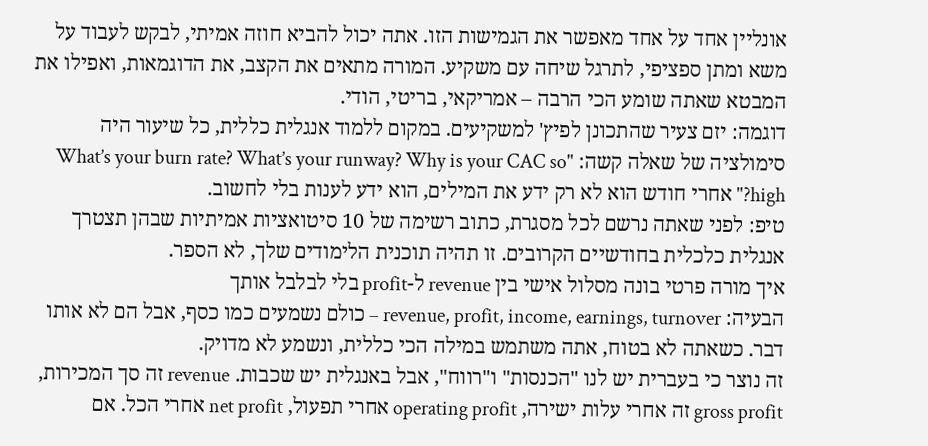אונליין אחד על אחד מאפשר את הגמישות הזו. אתה יכול להביא חוזה אמיתי, לבקש לעבוד על משא ומתן ספציפי, לתרגל שיחה עם משקיע. המורה מתאים את הקצב, את הדוגמאות, ואפילו את המבטא שאתה שומע הכי הרבה – אמריקאי, בריטי, הודי.
דוגמה: יזם צעיר שהתכונן לפיץ' למשקיעים. במקום ללמוד אנגלית כללית, כל שיעור היה סימולציה של שאלה קשה: "What’s your burn rate? What’s your runway? Why is your CAC so high?" אחרי חודש הוא לא רק ידע את המילים, הוא ידע לענות בלי לחשוב.
טיפ: לפני שאתה נרשם לכל מסגרת, כתוב רשימה של 10 סיטואציות אמיתיות שבהן תצטרך אנגלית כלכלית בחודשיים הקרובים. זו תהיה תוכנית הלימודים שלך, לא הספר.
איך מורה פרטי בונה מסלול אישי בין revenue ל-profit בלי לבלבל אותך
הבעיה: revenue, profit, income, earnings, turnover – כולם נשמעים כמו כסף, אבל הם לא אותו דבר. כשאתה לא בטוח, אתה משתמש במילה הכי כללית, ונשמע לא מדויק.
זה נוצר כי בעברית יש לנו "הכנסות" ו"רווח", אבל באנגלית יש שכבות. revenue זה סך המכירות, gross profit זה אחרי עלות ישירה, operating profit אחרי תפעול, net profit אחרי הכל. אם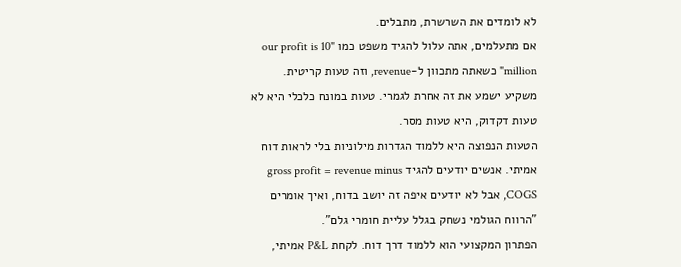לא לומדים את השרשרת, מתבלים.
אם מתעלמים, אתה עלול להגיד משפט כמו "our profit is 10 million" כשאתה מתכוון ל-revenue, וזה טעות קריטית. משקיע ישמע את זה אחרת לגמרי. טעות במונח כלכלי היא לא טעות דקדוק, היא טעות מסר.
הטעות הנפוצה היא ללמוד הגדרות מילוניות בלי לראות דוח אמיתי. אנשים יודעים להגיד gross profit = revenue minus COGS, אבל לא יודעים איפה זה יושב בדוח, ואיך אומרים "הרווח הגולמי נשחק בגלל עליית חומרי גלם".
הפתרון המקצועי הוא ללמוד דרך דוח. לקחת P&L אמיתי,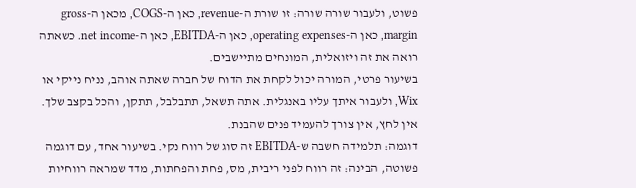פשוט, ולעבור שורה שורה: זו שורת ה-revenue, כאן ה-COGS, מכאן ה-gross margin, כאן ה-operating expenses, כאן ה-EBITDA, כאן ה-net income. כשאתה רואה את זה ויזואלית, המונחים מתיישבים.
בשיעור פרטי, המורה יכול לקחת את הדוח של חברה שאתה אוהב, נניח נייקי או Wix, ולעבור איתך עליו באנגלית. אתה תשאל, תתבלבל, תתקן, והכל בקצב שלך. אין לחץ, אין צורך להעמיד פנים שהבנת.
דוגמה: תלמידה חשבה ש-EBITDA זה סוג של רווח נקי. בשיעור אחד, עם דוגמה פשוטה, הבינה: זה רווח לפני ריבית, מס, פחת והפחתות, מדד שמראה רווחיות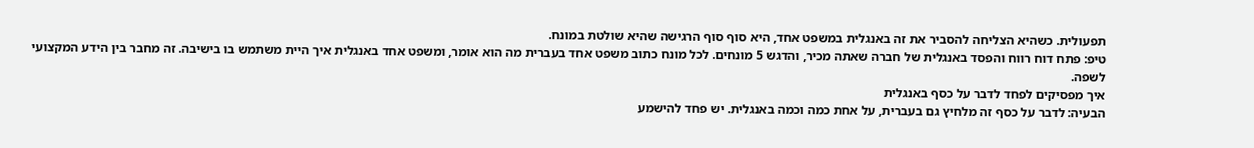תפעולית. כשהיא הצליחה להסביר את זה באנגלית במשפט אחד, היא סוף סוף הרגישה שהיא שולטת במונח.
טיפ: פתח דוח רווח והפסד באנגלית של חברה שאתה מכיר, והדגש 5 מונחים. לכל מונח כתוב משפט אחד בעברית מה הוא אומר, ומשפט אחד באנגלית איך היית משתמש בו בישיבה. זה מחבר בין הידע המקצועי לשפה.
איך מפסיקים לפחד לדבר על כסף באנגלית
הבעיה: לדבר על כסף זה מלחיץ גם בעברית, על אחת כמה וכמה באנגלית. יש פחד להישמע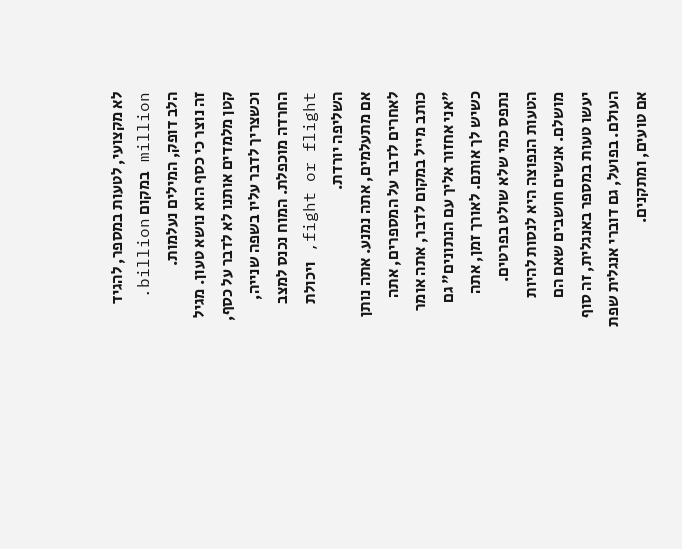לא מקצועי, לטעות במספר, להגיד million במקום billion. הלב דופק, המילים נעלמות.
זה נוצר כי כסף הוא נושא טעון. מגיל קטן מלמדים אותנו לא לדבר על כסף, וכשצריך לדבר עליו בשפה שנייה, החרדה מוכפלת. המוח נכנס למצב fight or flight, ויכולת השליפה יורדת.
אם מתעלמים, אתה נמנע. אתה נותן לאחרים לדבר על המספרים, אתה כותב מייל במקום לדבר, אתה אומר "אני אחזור אליך עם הנתונים" גם כשיש לך אותם. לאורך זמן, אתה נתפס כמי שלא שולט בפרטים.
הטעות הנפוצה היא לנסות להיות מושלם. אנשים חושבים שאם הם יעשו טעות במספר באנגלית, זה סוף העולם. בפועל, גם דוברי אנגלית שפת אם טועים, ומתקנים.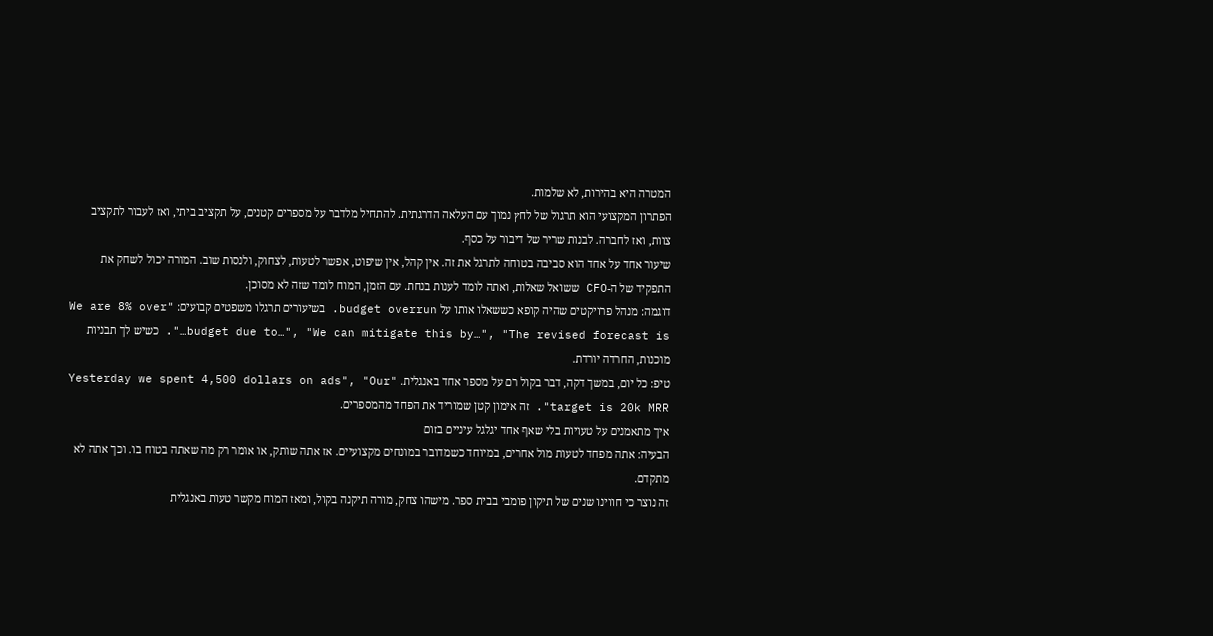המטרה היא בהירות, לא שלמות.
הפתרון המקצועי הוא תרגול של לחץ נמוך עם העלאה הדרגתית. להתחיל מלדבר על מספרים קטנים, על תקציב ביתי, ואז לעבור לתקציב צוות, ואז לחברה. לבנות שריר של דיבור על כסף.
שיעור אחד על אחד הוא סביבה בטוחה לתרגל את זה. אין קהל, אין שיפוט, אפשר לטעות, לצחוק, ולנסות שוב. המורה יכול לשחק את התפקיד של ה-CFO ששואל שאלות, ואתה לומד לענות בנחת. עם הזמן, המוח לומד שזה לא מסוכן.
דוגמה: מנהל פרויקטים שהיה קופא כששאלו אותו על budget overrun. בשיעורים תרגלו משפטים קבועים: "We are 8% over budget due to…", "We can mitigate this by…", "The revised forecast is…". כשיש לך תבניות מוכנות, החרדה יורדת.
טיפ: כל יום, במשך דקה, דבר בקול רם על מספר אחד באנגלית. "Yesterday we spent 4,500 dollars on ads", "Our target is 20k MRR". זה אימון קטן שמוריד את הפחד מהמספרים.
איך מתאמנים על טעויות בלי שאף אחד יגלגל עיניים בזום
הבעיה: אתה מפחד לטעות מול אחרים, במיוחד כשמדובר במונחים מקצועיים. אז אתה שותק, או אומר רק מה שאתה בטוח בו. וכך אתה לא מתקדם.
זה נוצר כי חווינו שנים של תיקון פומבי בבית ספר. מישהו צחק, מורה תיקנה בקול, ומאז המוח מקשר טעות באנגלית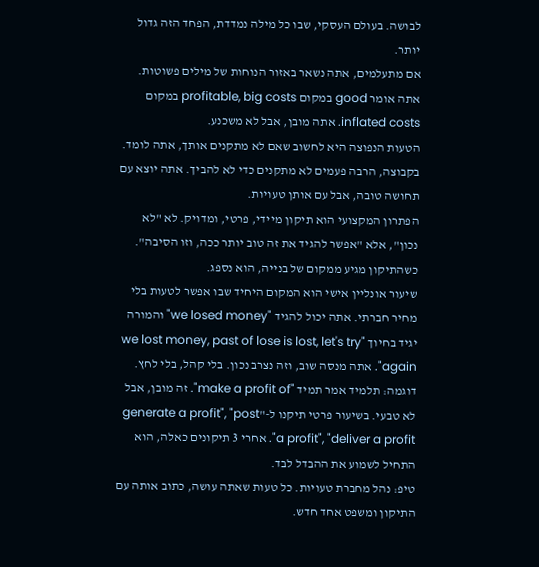לבושה. בעולם העסקי, שבו כל מילה נמדדת, הפחד הזה גדול יותר.
אם מתעלמים, אתה נשאר באזור הנוחות של מילים פשוטות. אתה אומר good במקום profitable, big costs במקום inflated costs. אתה מובן, אבל לא משכנע.
הטעות הנפוצה היא לחשוב שאם לא מתקנים אותך, אתה לומד. בקבוצה, הרבה פעמים לא מתקנים כדי לא להביך. אתה יוצא עם תחושה טובה, אבל עם אותן טעויות.
הפתרון המקצועי הוא תיקון מיידי, פרטי, ומדויק. לא "לא נכון", אלא "אפשר להגיד את זה טוב יותר ככה, וזו הסיבה". כשהתיקון מגיע ממקום של בנייה, הוא נספג.
שיעור אונליין אישי הוא המקום היחיד שבו אפשר לטעות בלי מחיר חברתי. אתה יכול להגיד "we losed money" והמורה יגיד בחיוך "we lost money, past of lose is lost, let's try again". אתה מנסה שוב, וזה נצרב נכון. בלי קהל, בלי לחץ.
דוגמה: תלמיד אמר תמיד "make a profit of". זה מובן, אבל לא טבעי. בשיעור פרטי תיקנו ל-"generate a profit", "post a profit", "deliver a profit". אחרי 3 תיקונים כאלה, הוא התחיל לשמוע את ההבדל לבד.
טיפ: נהל מחברת טעויות. כל טעות שאתה עושה, כתוב אותה עם התיקון ומשפט אחד חדש.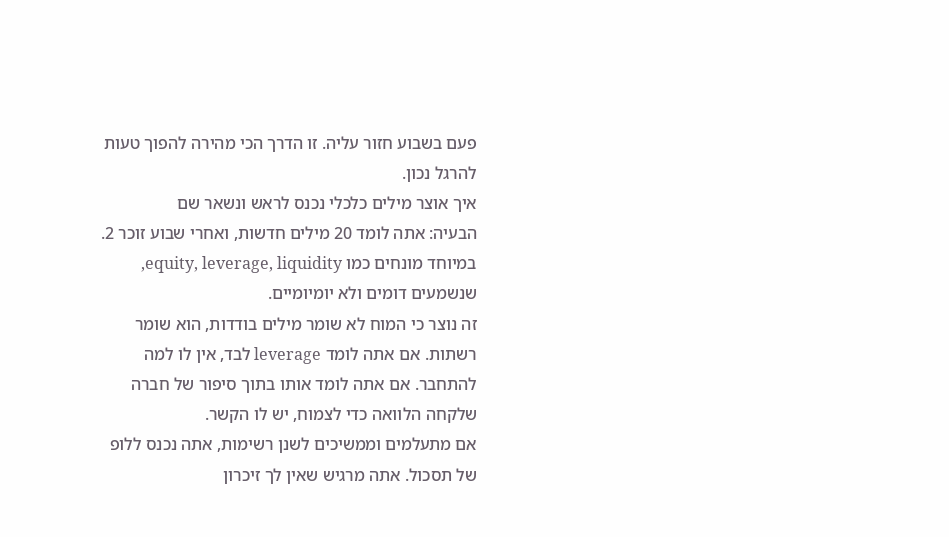פעם בשבוע חזור עליה. זו הדרך הכי מהירה להפוך טעות להרגל נכון.
איך אוצר מילים כלכלי נכנס לראש ונשאר שם
הבעיה: אתה לומד 20 מילים חדשות, ואחרי שבוע זוכר 2. במיוחד מונחים כמו equity, leverage, liquidity, שנשמעים דומים ולא יומיומיים.
זה נוצר כי המוח לא שומר מילים בודדות, הוא שומר רשתות. אם אתה לומד leverage לבד, אין לו למה להתחבר. אם אתה לומד אותו בתוך סיפור של חברה שלקחה הלוואה כדי לצמוח, יש לו הקשר.
אם מתעלמים וממשיכים לשנן רשימות, אתה נכנס ללופ של תסכול. אתה מרגיש שאין לך זיכרון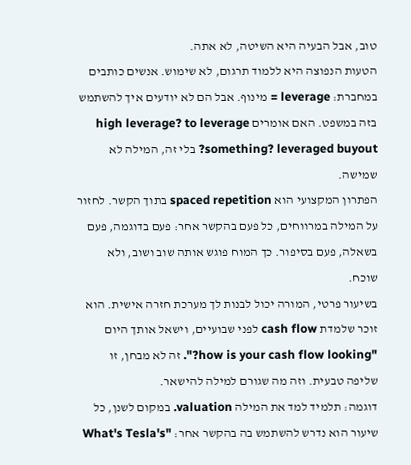טוב, אבל הבעיה היא השיטה, לא אתה.
הטעות הנפוצה היא ללמוד תרגום, לא שימוש. אנשים כותבים במחברת: leverage = מינוף. אבל הם לא יודעים איך להשתמש בזה במשפט. האם אומרים high leverage? to leverage something? leveraged buyout? בלי זה, המילה לא שמישה.
הפתרון המקצועי הוא spaced repetition בתוך הקשר. לחזור על המילה במרווחים, כל פעם בהקשר אחר: פעם בדוגמה, פעם בשאלה, פעם בסיפור. כך המוח פוגש אותה שוב ושוב, ולא שוכח.
בשיעור פרטי, המורה יכול לבנות לך מערכת חזרה אישית. הוא זוכר שלמדת cash flow לפני שבועיים, וישאל אותך היום "how is your cash flow looking?". זה לא מבחן, זו שליפה טבעית. וזה מה שגורם למילה להישאר.
דוגמה: תלמיד למד את המילה valuation. במקום לשנן, כל שיעור הוא נדרש להשתמש בה בהקשר אחר: "What's Tesla's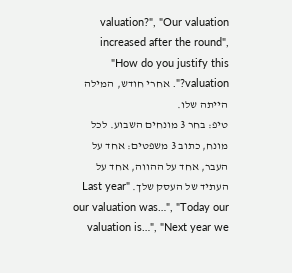valuation?", "Our valuation increased after the round", "How do you justify this valuation?". אחרי חודש, המילה הייתה שלו.
טיפ: בחר 3 מונחים השבוע. לכל מונח, כתוב 3 משפטים: אחד על העבר, אחד על ההווה, אחד על העתיד של העסק שלך. "Last year our valuation was…", "Today our valuation is…", "Next year we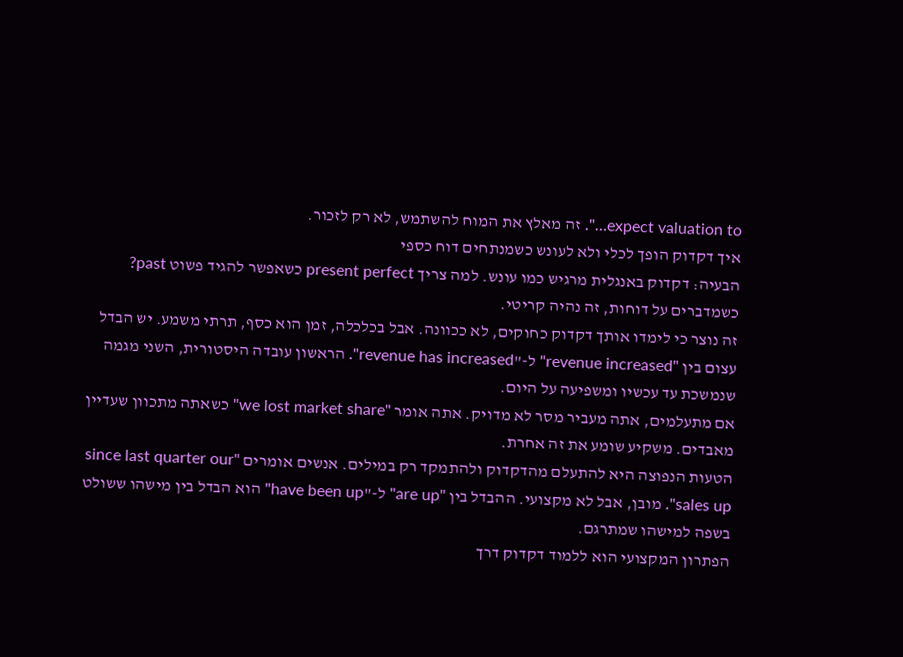expect valuation to…". זה מאלץ את המוח להשתמש, לא רק לזכור.
איך דקדוק הופך לכלי ולא לעונש כשמנתחים דוח כספי
הבעיה: דקדוק באנגלית מרגיש כמו עונש. למה צריך present perfect כשאפשר להגיד פשוט past? כשמדברים על דוחות, זה נהיה קריטי.
זה נוצר כי לימדו אותך דקדוק כחוקים, לא ככוונה. אבל בכלכלה, זמן הוא כסף, תרתי משמע. יש הבדל עצום בין "revenue increased" ל-"revenue has increased". הראשון עובדה היסטורית, השני מגמה שנמשכת עד עכשיו ומשפיעה על היום.
אם מתעלמים, אתה מעביר מסר לא מדויק. אתה אומר "we lost market share" כשאתה מתכוון שעדיין מאבדים. משקיע שומע את זה אחרת.
הטעות הנפוצה היא להתעלם מהדקדוק ולהתמקד רק במילים. אנשים אומרים "since last quarter our sales up". מובן, אבל לא מקצועי. ההבדל בין "are up" ל-"have been up" הוא הבדל בין מישהו ששולט בשפה למישהו שמתרגם.
הפתרון המקצועי הוא ללמוד דקדוק דרך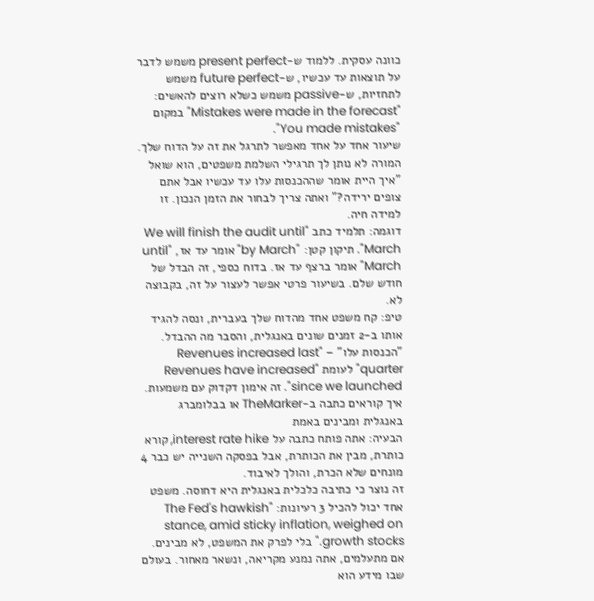כוונה עסקית. ללמוד ש-present perfect משמש לדבר על תוצאות עד עכשיו, ש-future perfect משמש לתחזיות, ש-passive משמש כשלא רוצים להאשים: "Mistakes were made in the forecast" במקום "You made mistakes".
שיעור אחד על אחד מאפשר לתרגל את זה על הדוח שלך. המורה לא נותן לך תרגילי השלמת משפטים, הוא שואל "איך היית אומר שההכנסות עלו עד עכשיו אבל אתם צופים ירידה?" ואתה צריך לבחור את הזמן הנכון. זו למידה חיה.
דוגמה: תלמיד כתב "We will finish the audit until March". תיקון קטן: "by March" אומר עד אז, "until March" אומר ברצף עד אז. בדוח כספי, זה הבדל של חודש שלם. בשיעור פרטי אפשר לעצור על זה, בקבוצה לא.
טיפ: קח משפט אחד מהדוח שלך בעברית, ונסה להגיד אותו ב-2 זמנים שונים באנגלית, והסבר מה ההבדל. "הכנסות עלו" – "Revenues increased last quarter" לעומת "Revenues have increased since we launched". זה אימון דקדוק עם משמעות.
איך קוראים כתבה ב-TheMarker או בבלומברג באנגלית ומבינים באמת
הבעיה: אתה פותח כתבה על interest rate hike, קורא כותרת, מבין את הכותרת, אבל בפסקה השנייה יש כבר 4 מונחים שלא הכרת, והולך לאיבוד.
זה נוצר כי כתיבה כלכלית באנגלית היא דחוסה. משפט אחד יכול להכיל 3 רעיונות: "The Fed's hawkish stance, amid sticky inflation, weighed on growth stocks." בלי לפרק את המשפט, לא מבינים.
אם מתעלמים, אתה נמנע מקריאה, ונשאר מאחור. בעולם שבו מידע הוא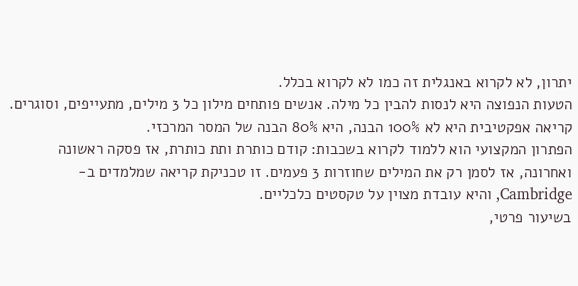יתרון, לא לקרוא באנגלית זה כמו לא לקרוא בכלל.
הטעות הנפוצה היא לנסות להבין כל מילה. אנשים פותחים מילון כל 3 מילים, מתעייפים, וסוגרים. קריאה אפקטיבית היא לא 100% הבנה, היא 80% הבנה של המסר המרכזי.
הפתרון המקצועי הוא ללמוד לקרוא בשכבות: קודם כותרת ותת כותרת, אז פסקה ראשונה ואחרונה, אז לסמן רק את המילים שחוזרות 3 פעמים. זו טכניקת קריאה שמלמדים ב-Cambridge, והיא עובדת מצוין על טקסטים כלכליים.
בשיעור פרטי,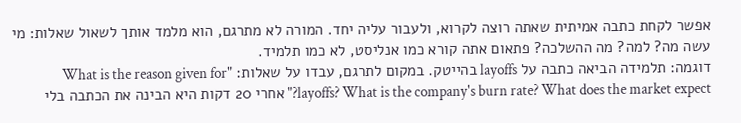אפשר לקחת כתבה אמיתית שאתה רוצה לקרוא, ולעבור עליה יחד. המורה לא מתרגם, הוא מלמד אותך לשאול שאלות: מי עשה מה? למה? מה ההשלכה? פתאום אתה קורא כמו אנליסט, לא כמו תלמיד.
דוגמה: תלמידה הביאה כתבה על layoffs בהייטק. במקום לתרגם, עבדו על שאלות: "What is the reason given for layoffs? What is the company's burn rate? What does the market expect?" אחרי 20 דקות היא הבינה את הכתבה בלי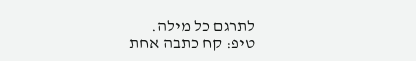לתרגם כל מילה.
טיפ: קח כתבה אחת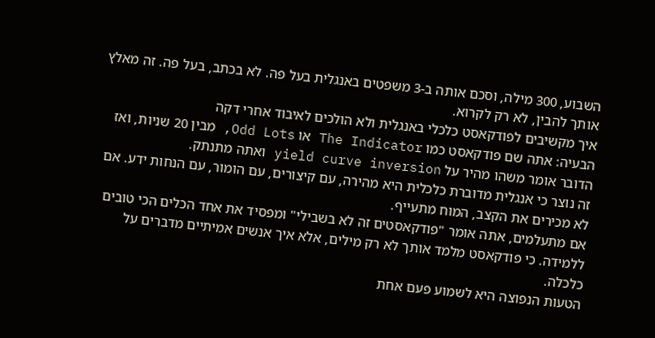השבוע, 300 מילה, וסכם אותה ב-3 משפטים באנגלית בעל פה. לא בכתב, בעל פה. זה מאלץ אותך להבין, לא רק לקרוא.
איך מקשיבים לפודקאסט כלכלי באנגלית ולא הולכים לאיבוד אחרי דקה
הבעיה: אתה שם פודקאסט כמו The Indicator או Odd Lots, מבין 20 שניות, ואז הדובר אומר משהו מהיר על yield curve inversion ואתה מתנתק.
זה נוצר כי אנגלית מדוברת כלכלית היא מהירה, עם קיצורים, עם הומור, עם הנחות ידע. אם לא מכירים את הקצב, המוח מתעייף.
אם מתעלמים, אתה אומר "פודקאסטים זה לא בשבילי" ומפסיד את אחד הכלים הכי טובים ללמידה. כי פודקאסט מלמד אותך לא רק מילים, אלא איך אנשים אמיתיים מדברים על כלכלה.
הטעות הנפוצה היא לשמוע פעם אחת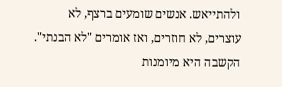ולהתייאש. אנשים שומעים ברצף, לא עוצרים, לא חוזרים, ואז אומרים "לא הבנתי". הקשבה היא מיומנות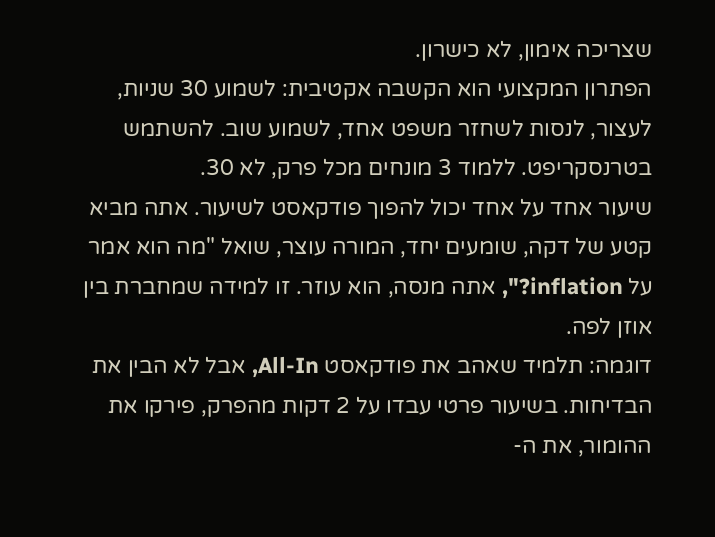שצריכה אימון, לא כישרון.
הפתרון המקצועי הוא הקשבה אקטיבית: לשמוע 30 שניות, לעצור, לנסות לשחזר משפט אחד, לשמוע שוב. להשתמש בטרנסקריפט. ללמוד 3 מונחים מכל פרק, לא 30.
שיעור אחד על אחד יכול להפוך פודקאסט לשיעור. אתה מביא קטע של דקה, שומעים יחד, המורה עוצר, שואל "מה הוא אמר על inflation?", אתה מנסה, הוא עוזר. זו למידה שמחברת בין אוזן לפה.
דוגמה: תלמיד שאהב את פודקאסט All-In, אבל לא הבין את הבדיחות. בשיעור פרטי עבדו על 2 דקות מהפרק, פירקו את ההומור, את ה-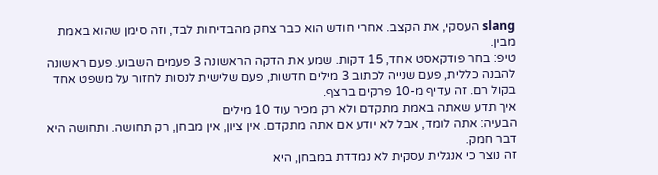slang העסקי, את הקצב. אחרי חודש הוא כבר צחק מהבדיחות לבד, וזה סימן שהוא באמת מבין.
טיפ: בחר פודקאסט אחד, 15 דקות. שמע את הדקה הראשונה 3 פעמים השבוע. פעם ראשונה להבנה כללית, פעם שנייה לכתוב 3 מילים חדשות, פעם שלישית לנסות לחזור על משפט אחד בקול רם. זה עדיף מ-10 פרקים ברצף.
איך תדע שאתה באמת מתקדם ולא רק מכיר עוד 10 מילים
הבעיה: אתה לומד, אבל לא יודע אם אתה מתקדם. אין ציון, אין מבחן, רק תחושה. ותחושה היא דבר חמק.
זה נוצר כי אנגלית עסקית לא נמדדת במבחן, היא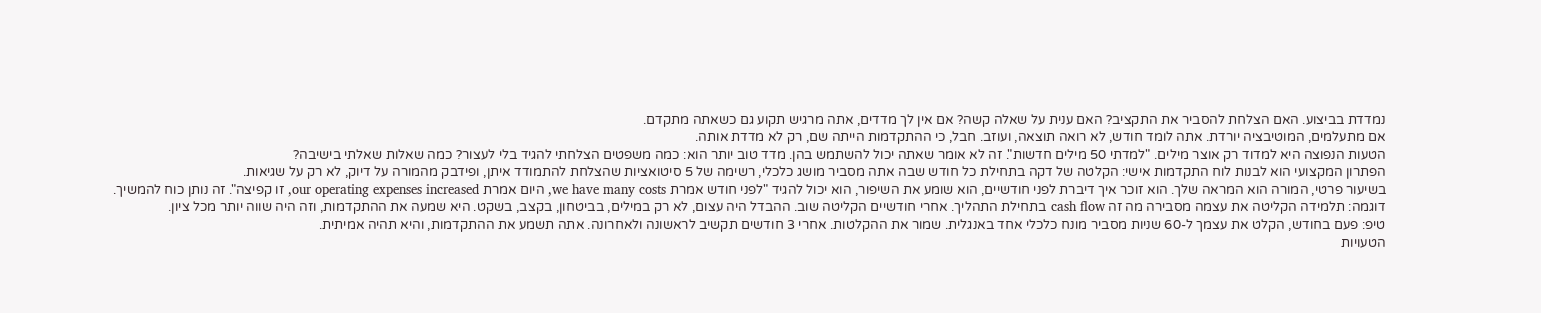נמדדת בביצוע. האם הצלחת להסביר את התקציב? האם ענית על שאלה קשה? אם אין לך מדדים, אתה מרגיש תקוע גם כשאתה מתקדם.
אם מתעלמים, המוטיבציה יורדת. אתה לומד חודש, לא רואה תוצאה, ועוזב. חבל, כי ההתקדמות הייתה שם, רק לא מדדת אותה.
הטעות הנפוצה היא למדוד רק אוצר מילים. "למדתי 50 מילים חדשות". זה לא אומר שאתה יכול להשתמש בהן. מדד טוב יותר הוא: כמה משפטים הצלחתי להגיד בלי לעצור? כמה שאלות שאלתי בישיבה?
הפתרון המקצועי הוא לבנות לוח התקדמות אישי: הקלטה של דקה בתחילת כל חודש שבה אתה מסביר מושג כלכלי, רשימה של 5 סיטואציות שהצלחת להתמודד איתן, ופידבק מהמורה על דיוק, לא רק על שגיאות.
בשיעור פרטי, המורה הוא המראה שלך. הוא זוכר איך דיברת לפני חודשיים, הוא שומע את השיפור, הוא יכול להגיד "לפני חודש אמרת we have many costs, היום אמרת our operating expenses increased, זו קפיצה". זה נותן כוח להמשיך.
דוגמה: תלמידה הקליטה את עצמה מסבירה מה זה cash flow בתחילת התהליך. אחרי חודשיים הקליטה שוב. ההבדל היה עצום, לא רק במילים, בביטחון, בקצב, בשקט. היא שמעה את ההתקדמות, וזה היה שווה יותר מכל ציון.
טיפ: פעם בחודש, הקלט את עצמך ל-60 שניות מסביר מונח כלכלי אחד באנגלית. שמור את ההקלטות. אחרי 3 חודשים תקשיב לראשונה ולאחרונה. אתה תשמע את ההתקדמות, והיא תהיה אמיתית.
הטעויות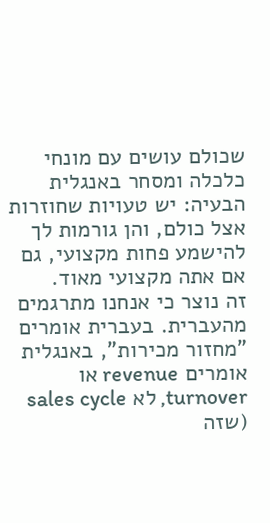שכולם עושים עם מונחי כלכלה ומסחר באנגלית
הבעיה: יש טעויות שחוזרות אצל כולם, והן גורמות לך להישמע פחות מקצועי, גם אם אתה מקצועי מאוד.
זה נוצר כי אנחנו מתרגמים מהעברית. בעברית אומרים "מחזור מכירות", באנגלית אומרים revenue או turnover, לא sales cycle (שזה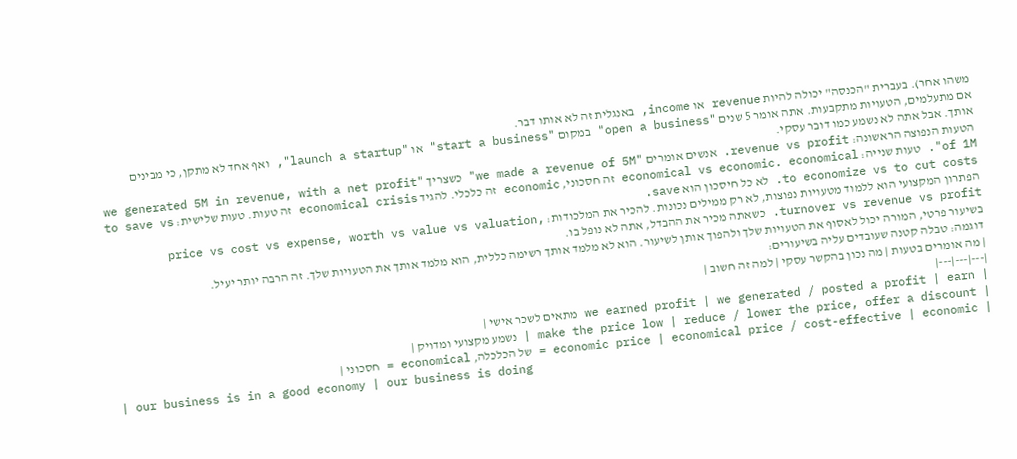משהו אחר). בעברית "הכנסה" יכולה להיות revenue או income, באנגלית זה לא אותו דבר.
אם מתעלמים, הטעויות מתקבעות. אתה אומר 5 שנים "open a business" במקום "start a business" או "launch a startup", ואף אחד לא מתקן, כי מבינים אותך. אבל אתה לא נשמע כמו דובר עסקי.
הטעות הנפוצה הראשונה: revenue vs profit. אנשים אומרים "we made a revenue of 5M" כשצריך "we generated 5M in revenue, with a net profit of 1M". טעות שנייה: economical vs economic. economical זה חסכוני, economic זה כלכלי. להגיד economical crisis זה טעות. טעות שלישית: to save vs to economize vs to cut costs. לא כל חיסכון הוא save.
הפתרון המקצועי הוא ללמוד מטעויות נפוצות, לא רק ממילים נכונות. להכיר את המלכודות: price vs cost vs expense, worth vs value vs valuation, turnover vs revenue vs profit. כשאתה מכיר את ההבדל, אתה לא נופל בו.
בשיעור פרטי, המורה יכול לאסוף את הטעויות שלך ולהפוך אותן לשיעור. הוא לא מלמד אותך רשימה כללית, הוא מלמד אותך את הטעויות שלך. זה הרבה יותר יעיל.
דוגמה: טבלה קטנה שעובדים עליה בשיעורים:
| מה אומרים בטעות | מה נכון בהקשר עסקי | למה זה חשוב |
|---|---|---|
| we earned profit | we generated / posted a profit | earn מתאים לשכר אישי |
| make the price low | reduce / lower the price, offer a discount | נשמע מקצועי ומדויק |
| economic price | economical price / cost-effective | economic = של הכלכלה, economical = חסכוני |
| our business is in a good economy | our business is doing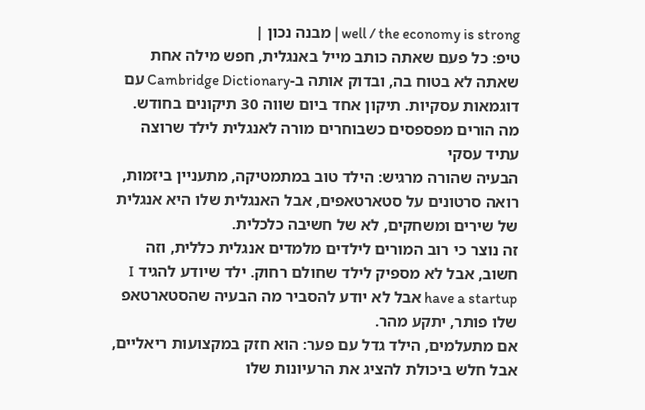well / the economy is strong | מבנה נכון |
טיפ: כל פעם שאתה כותב מייל באנגלית, חפש מילה אחת שאתה לא בטוח בה, ובדוק אותה ב-Cambridge Dictionary עם דוגמאות עסקיות. תיקון אחד ביום שווה 30 תיקונים בחודש.
מה הורים מפספסים כשבוחרים מורה לאנגלית לילד שרוצה עתיד עסקי
הבעיה שהורה מרגיש: הילד טוב במתמטיקה, מתעניין ביזמות, רואה סרטונים על סטארטאפים, אבל האנגלית שלו היא אנגלית של שירים ומשחקים, לא של חשיבה כלכלית.
זה נוצר כי רוב המורים לילדים מלמדים אנגלית כללית, וזה חשוב, אבל לא מספיק לילד שחולם רחוק. ילד שיודע להגיד I have a startup אבל לא יודע להסביר מה הבעיה שהסטארטאפ שלו פותר, יתקע מהר.
אם מתעלמים, הילד גדל עם פער: הוא חזק במקצועות ריאליים, אבל חלש ביכולת להציג את הרעיונות שלו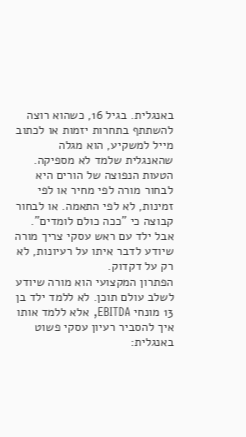באנגלית. בגיל 16, כשהוא רוצה להשתתף בתחרות יזמות או לכתוב מייל למשקיע, הוא מגלה שהאנגלית שלמד לא מספיקה.
הטעות הנפוצה של הורים היא לבחור מורה לפי מחיר או לפי זמינות, לא לפי התאמה. או לבחור קבוצה כי "ככה כולם לומדים". אבל ילד עם ראש עסקי צריך מורה שיודע לדבר איתו על רעיונות, לא רק על דקדוק.
הפתרון המקצועי הוא מורה שיודע לשלב עולם תוכן. לא ללמד ילד בן 13 מונחי EBITDA, אלא ללמד אותו איך להסביר רעיון עסקי פשוט באנגלית: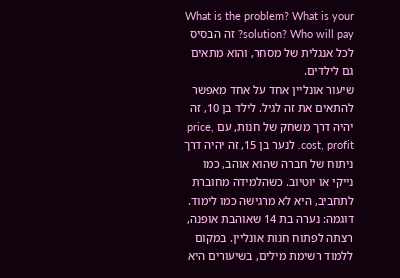What is the problem? What is your solution? Who will pay? זה הבסיס לכל אנגלית של מסחר, והוא מתאים גם לילדים.
שיעור אונליין אחד על אחד מאפשר להתאים את זה לגיל. לילד בן 10, זה יהיה דרך משחק של חנות, עם price, cost, profit. לנער בן 15, זה יהיה דרך ניתוח של חברה שהוא אוהב, כמו נייקי או יוטיוב. כשהלמידה מחוברת לתחביב, היא לא מרגישה כמו לימוד.
דוגמה: נערה בת 14 שאוהבת אופנה, רצתה לפתוח חנות אונליין. במקום ללמוד רשימת מילים, בשיעורים היא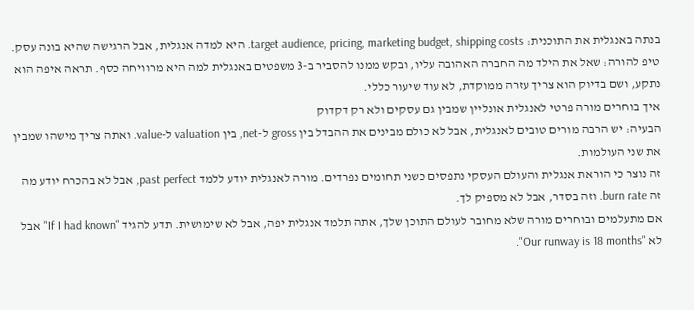בנתה באנגלית את התוכנית: target audience, pricing, marketing budget, shipping costs. היא למדה אנגלית, אבל הרגישה שהיא בונה עסק.
טיפ להורה: שאל את הילד מה החברה האהובה עליו, ובקש ממנו להסביר ב-3 משפטים באנגלית למה היא מרוויחה כסף. תראה איפה הוא נתקע, ושם בדיוק הוא צריך עזרה ממוקדת, לא עוד שיעור כללי.
איך בוחרים מורה פרטי לאנגלית אונליין שמבין גם עסקים ולא רק דקדוק
הבעיה: יש הרבה מורים טובים לאנגלית, אבל לא כולם מבינים את ההבדל בין gross ל-net, בין valuation ל-value. ואתה צריך מישהו שמבין את שני העולמות.
זה נוצר כי הוראת אנגלית והעולם העסקי נתפסים כשני תחומים נפרדים. מורה לאנגלית יודע ללמד past perfect, אבל לא בהכרח יודע מה זה burn rate. וזה בסדר, אבל לא מספיק לך.
אם מתעלמים ובוחרים מורה שלא מחובר לעולם התוכן שלך, אתה תלמד אנגלית יפה, אבל לא שימושית. תדע להגיד "If I had known" אבל לא "Our runway is 18 months".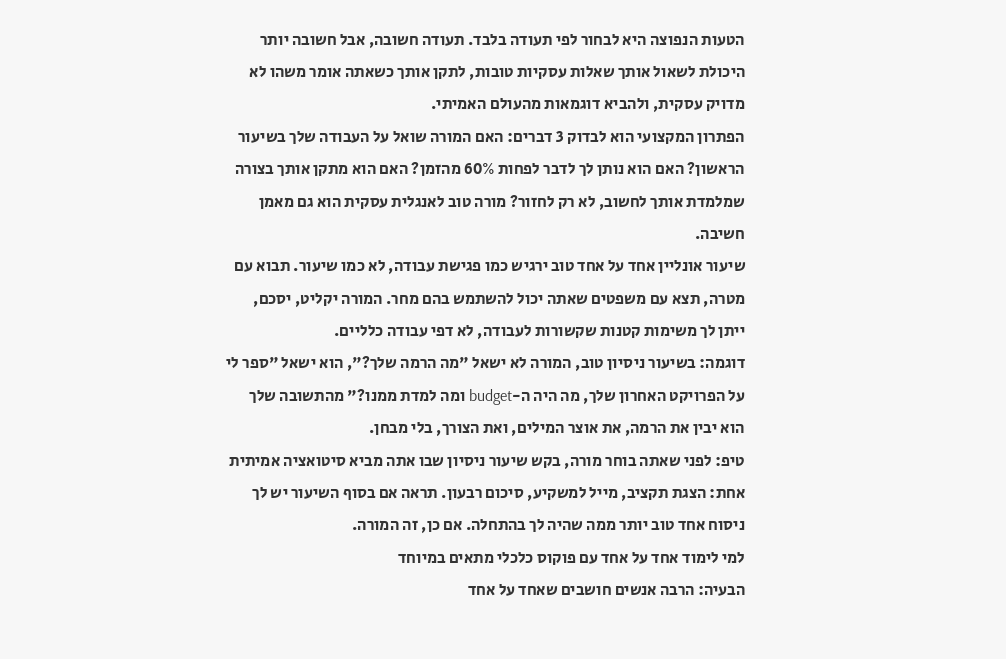הטעות הנפוצה היא לבחור לפי תעודה בלבד. תעודה חשובה, אבל חשובה יותר היכולת לשאול אותך שאלות עסקיות טובות, לתקן אותך כשאתה אומר משהו לא מדויק עסקית, ולהביא דוגמאות מהעולם האמיתי.
הפתרון המקצועי הוא לבדוק 3 דברים: האם המורה שואל על העבודה שלך בשיעור הראשון? האם הוא נותן לך לדבר לפחות 60% מהזמן? האם הוא מתקן אותך בצורה שמלמדת אותך לחשוב, לא רק לחזור? מורה טוב לאנגלית עסקית הוא גם מאמן חשיבה.
שיעור אונליין אחד על אחד טוב ירגיש כמו פגישת עבודה, לא כמו שיעור. תבוא עם מטרה, תצא עם משפטים שאתה יכול להשתמש בהם מחר. המורה יקליט, יסכם, ייתן לך משימות קטנות שקשורות לעבודה, לא דפי עבודה כלליים.
דוגמה: בשיעור ניסיון טוב, המורה לא ישאל "מה הרמה שלך?", הוא ישאל "ספר לי על הפרויקט האחרון שלך, מה היה ה-budget ומה למדת ממנו?" מהתשובה שלך הוא יבין את הרמה, את אוצר המילים, ואת הצורך, בלי מבחן.
טיפ: לפני שאתה בוחר מורה, בקש שיעור ניסיון שבו אתה מביא סיטואציה אמיתית אחת: הצגת תקציב, מייל למשקיע, סיכום רבעון. תראה אם בסוף השיעור יש לך ניסוח אחד טוב יותר ממה שהיה לך בהתחלה. אם כן, זה המורה.
למי לימוד אחד על אחד עם פוקוס כלכלי מתאים במיוחד
הבעיה: הרבה אנשים חושבים שאחד על אחד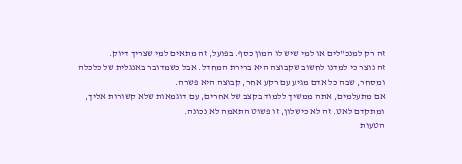זה רק למנכ"לים או למי שיש לו המון כסף. בפועל, זה מתאים למי שצריך דיוק.
זה נוצר כי למדנו לחשוב שקבוצה היא ברירת המחדל. אבל כשמדובר באנגלית של כלכלה ומסחר, שבה כל אדם מגיע עם רקע אחר, קבוצה היא פשרה.
אם מתעלמים, אתה ממשיך ללמוד בקצב של אחרים, עם דוגמאות שלא קשורות אליך, ומתקדם לאט. זה לא כישלון, זו פשוט התאמה לא נכונה.
הטעות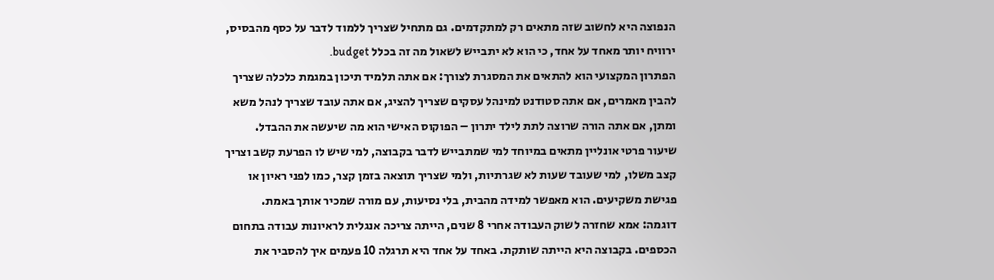הנפוצה היא לחשוב שזה מתאים רק למתקדמים. גם מתחיל שצריך ללמוד לדבר על כסף מהבסיס, ירוויח יותר מאחד על אחד, כי הוא לא יתבייש לשאול מה זה בכלל budget.
הפתרון המקצועי הוא להתאים את המסגרת לצורך: אם אתה תלמיד תיכון במגמת כלכלה שצריך להבין מאמרים, אם אתה סטודנט למינהל עסקים שצריך להציג, אם אתה עובד שצריך לנהל משא ומתן, אם אתה הורה שרוצה לתת לילד יתרון – הפוקוס האישי הוא מה שיעשה את ההבדל.
שיעור פרטי אונליין מתאים במיוחד למי שמתבייש לדבר בקבוצה, למי שיש לו הפרעת קשב וצריך קצב משלו, למי שעובד שעות לא שגרתיות, ולמי שצריך תוצאה בזמן קצר, כמו לפני ראיון או פגישת משקיעים. הוא מאפשר למידה מהבית, בלי נסיעות, עם מורה שמכיר אותך באמת.
דוגמה: אמא שחזרה לשוק העבודה אחרי 8 שנים, הייתה צריכה אנגלית לראיונות עבודה בתחום הכספים. בקבוצה היא הייתה שותקת. באחד על אחד היא תרגלה 10 פעמים איך להסביר את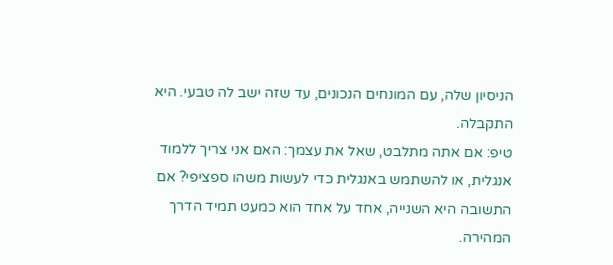הניסיון שלה, עם המונחים הנכונים, עד שזה ישב לה טבעי. היא התקבלה.
טיפ: אם אתה מתלבט, שאל את עצמך: האם אני צריך ללמוד אנגלית, או להשתמש באנגלית כדי לעשות משהו ספציפי? אם התשובה היא השנייה, אחד על אחד הוא כמעט תמיד הדרך המהירה.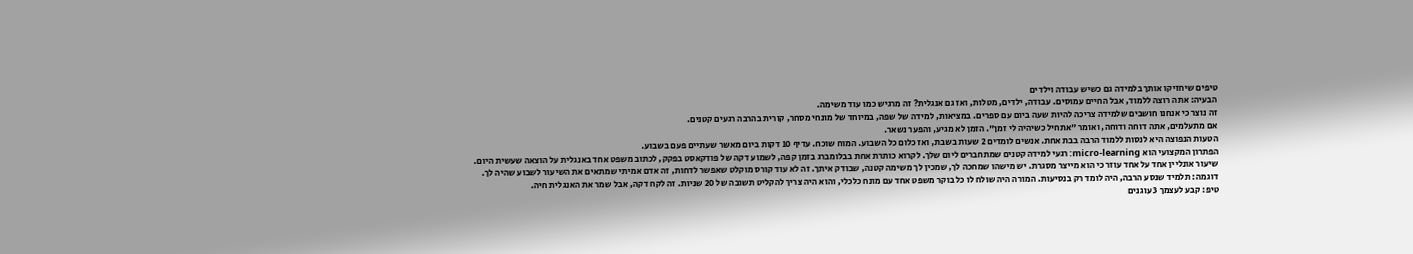טיפים שיחזיקו אותך בלמידה גם כשיש עבודה וילדים
הבעיה: אתה רוצה ללמוד, אבל החיים עמוסים. עבודה, ילדים, מטלות, ואז גם אנגלית? זה מרגיש כמו עוד משימה.
זה נוצר כי אנחנו חושבים שלמידה צריכה להיות שעה ביום עם ספרים. במציאות, למידה של שפה, במיוחד של מונחי מסחר, קורית בהרבה רגעים קטנים.
אם מתעלמים, אתה דוחה ודוחה, ואומר "אתחיל כשיהיה לי זמן". הזמן לא מגיע, והפער נשאר.
הטעות הנפוצה היא לנסות ללמוד הרבה בבת אחת. אנשים לומדים 2 שעות בשבת, ואז כלום כל השבוע. המוח שוכח. עדיף 10 דקות ביום מאשר שעתיים פעם בשבוע.
הפתרון המקצועי הוא micro-learning: רגעי למידה קטנים שמתחברים ליום שלך. לקרוא כותרת אחת בבלומברג בזמן קפה, לשמוע דקה של פודקאסט בפקק, לכתוב משפט אחד באנגלית על הוצאה שעשית היום.
שיעור אונליין אחד על אחד עוזר כי הוא מייצר מסגרת. יש מישהו שמחכה לך, שמכין לך משימה קטנה, שבודק איתך. זה לא עוד קורס מוקלט שאפשר לדחות, זה אדם אמיתי שמתאים את השיעור לשבוע שהיה לך.
דוגמה: תלמיד שנסע הרבה, היה לומד רק בנסיעות. המורה היה שולח לו כל בוקר משפט אחד עם מונח כלכלי, והוא היה צריך להקליט תשובה של 20 שניות. זה לקח דקה, אבל שמר את האנגלית חיה.
טיפ: קבע לעצמך 3 עוגנים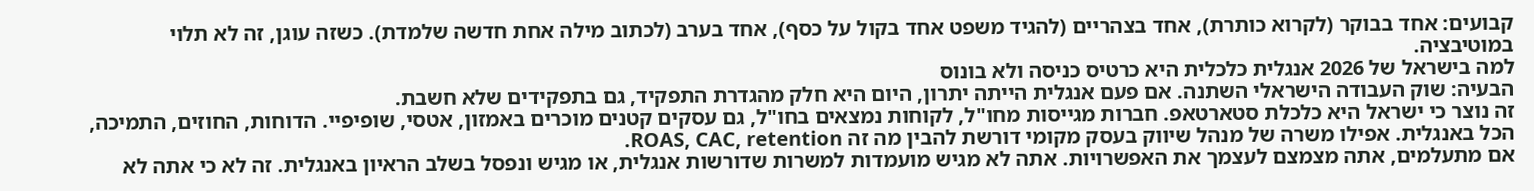קבועים: אחד בבוקר (לקרוא כותרת), אחד בצהריים (להגיד משפט אחד בקול על כסף), אחד בערב (לכתוב מילה אחת חדשה שלמדת). כשזה עוגן, זה לא תלוי במוטיבציה.
למה בישראל של 2026 אנגלית כלכלית היא כרטיס כניסה ולא בונוס
הבעיה: שוק העבודה הישראלי השתנה. אם פעם אנגלית הייתה יתרון, היום היא חלק מהגדרת התפקיד, גם בתפקידים שלא חשבת.
זה נוצר כי ישראל היא כלכלת סטארטאפ. חברות מגייסות מחו"ל, לקוחות נמצאים בחו"ל, גם עסקים קטנים מוכרים באמזון, אטסי, שופיפיי. הדוחות, החוזים, התמיכה, הכל באנגלית. אפילו משרה של מנהל שיווק בעסק מקומי דורשת להבין מה זה ROAS, CAC, retention.
אם מתעלמים, אתה מצמצם לעצמך את האפשרויות. אתה לא מגיש מועמדות למשרות שדורשות אנגלית, או מגיש ונפסל בשלב הראיון באנגלית. זה לא כי אתה לא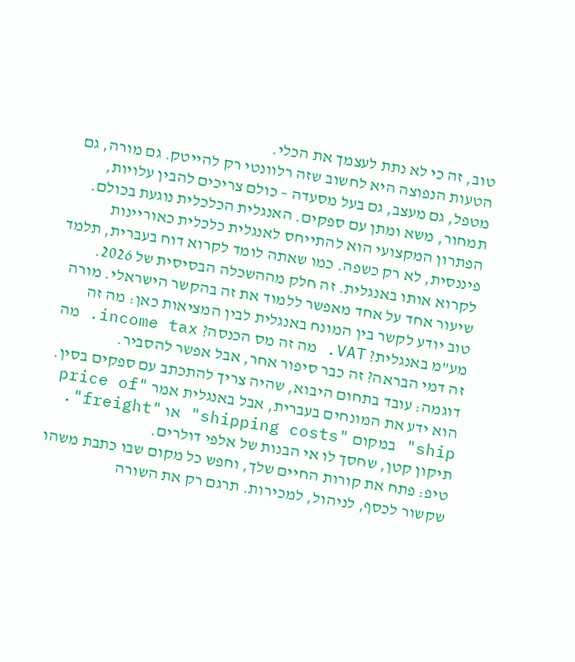טוב, זה כי לא נתת לעצמך את הכלי.
הטעות הנפוצה היא לחשוב שזה רלוונטי רק להייטק. גם מורה, גם מטפל, גם מעצב, גם בעל מסעדה – כולם צריכים להבין עלויות, תמחור, משא ומתן עם ספקים. האנגלית הכלכלית נוגעת בכולם.
הפתרון המקצועי הוא להתייחס לאנגלית כלכלית כאוריינות פיננסית, לא רק כשפה. כמו שאתה לומד לקרוא דוח בעברית, תלמד לקרוא אותו באנגלית. זה חלק מההשכלה הבסיסית של 2026.
שיעור אחד על אחד מאפשר ללמוד את זה בהקשר הישראלי. מורה טוב יודע לקשר בין המונח באנגלית לבין המציאות כאן: מה זה מע"מ באנגלית? VAT. מה זה מס הכנסה? income tax. מה זה דמי הבראה? זה כבר סיפור אחר, אבל אפשר להסביר.
דוגמה: עובד בתחום היבוא, שהיה צריך להתכתב עם ספקים בסין. הוא ידע את המונחים בעברית, אבל באנגלית אמר "price of ship" במקום "shipping costs" או "freight". תיקון קטן, שחסך לו אי הבנות של אלפי דולרים.
טיפ: פתח את קורות החיים שלך, וחפש כל מקום שבו כתבת משהו שקשור לכסף, לניהול, למכירות. תרגם רק את השורה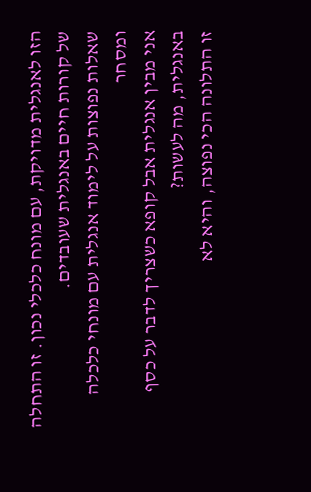הזו לאנגלית מדויקת, עם מונח כלכלי נכון. זו התחלה של קורות חיים באנגלית שעובדים.
שאלות נפוצות על לימוד אנגלית עם מונחי כלכלה ומסחר
אני מבין אנגלית אבל קופא כשצריך לדבר על כסף באנגלית, מה לעשות?
זו התלונה הכי נפוצה, והיא לא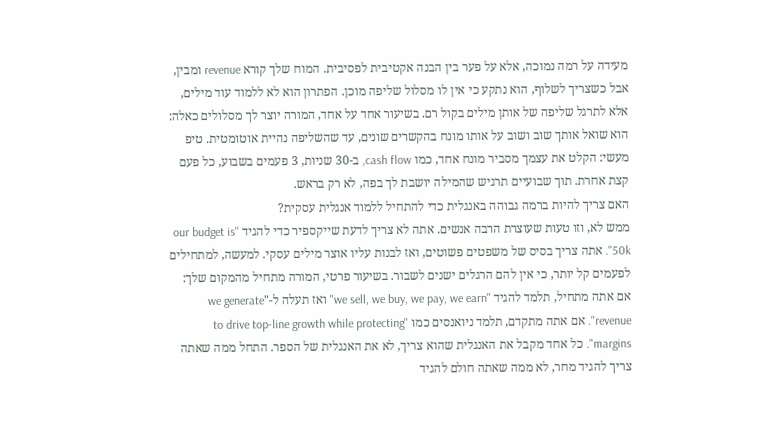מעידה על רמה נמוכה, אלא על פער בין הבנה אקטיבית לפסיבית. המוח שלך קורא revenue ומבין, אבל כשצריך לשלוף, הוא נתקע כי אין לו מסלול שליפה מוכן. הפתרון הוא לא ללמוד עוד מילים, אלא לתרגל שליפה של אותן מילים בקול רם. בשיעור אחד על אחד, המורה יוצר לך מסלולים כאלה: הוא שואל אותך שוב ושוב על אותו מונח בהקשרים שונים, עד שהשליפה נהיית אוטומטית. טיפ מעשי: הקלט את עצמך מסביר מונח אחד, כמו cash flow, ב-30 שניות, 3 פעמים בשבוע, כל פעם קצת אחרת. תוך שבועיים תרגיש שהמילה יושבת לך בפה, לא רק בראש.
האם צריך להיות ברמה גבוהה באנגלית כדי להתחיל ללמוד אנגלית עסקית?
ממש לא, וזו טעות שעוצרת הרבה אנשים. אתה לא צריך לדעת שייקספיר כדי להגיד "our budget is 50k". אתה צריך בסיס של משפטים פשוטים, ואז לבנות עליו אוצר מילים עסקי. למעשה, למתחילים לפעמים קל יותר, כי אין להם הרגלים ישנים לשבור. בשיעור פרטי, המורה מתחיל מהמקום שלך: אם אתה מתחיל, תלמד להגיד "we sell, we buy, we pay, we earn" ואז תעלה ל-"we generate revenue". אם אתה מתקדם, תלמד ניואנסים כמו "to drive top-line growth while protecting margins". כל אחד מקבל את האנגלית שהוא צריך, לא את האנגלית של הספר. התחל ממה שאתה צריך להגיד מחר, לא ממה שאתה חולם להגיד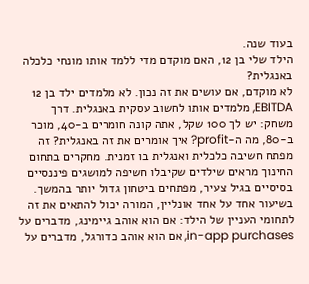בעוד שנה.
הילד שלי בן 12, האם מוקדם מדי ללמד אותו מונחי כלכלה באנגלית?
לא מוקדם, אם עושים את זה נכון. לא מלמדים ילד בן 12 EBITDA, מלמדים אותו לחשוב עסקית באנגלית. דרך משחק: יש לך 100 שקל, אתה קונה חומרים ב-40, מוכר ב-80, מה ה-profit? איך אומרים את זה באנגלית? זה מפתח חשיבה כלכלית ואנגלית בו זמנית. מחקרים בתחום החינוך מראים שילדים שקיבלו חשיפה למושגים פיננסיים בסיסיים בגיל צעיר, מפתחים ביטחון גדול יותר בהמשך. בשיעור אחד על אחד אונליין, המורה יכול להתאים את זה לתחומי העניין של הילד: אם הוא אוהב גיימינג, מדברים על in-app purchases, אם הוא אוהב כדורגל, מדברים על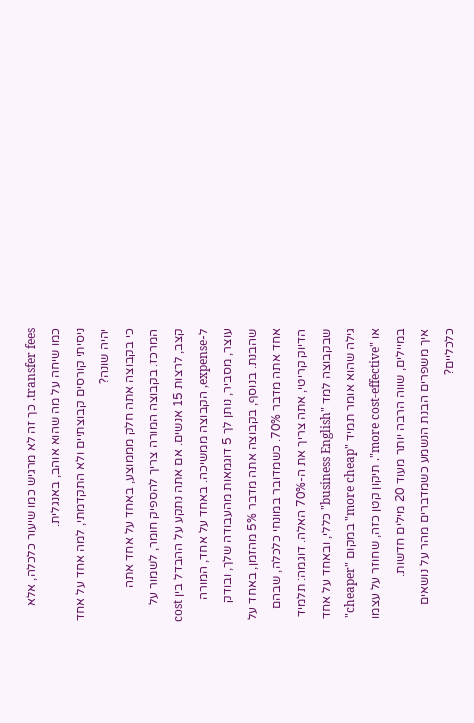transfer fees. כך זה לא מרגיש כמו שיעור כלכלה, אלא כמו שיחה על מה שהוא אוהב, באנגלית.
ניסיתי קורסים קבוצתיים ולא התקדמתי, למה אחד על אחד יהיה שונה?
כי בקבוצה אתה חלק מממוצע, באחד על אחד אתה המרכז. בקבוצה המורה צריך להספיק חומר, לשמור על קצב, לרצות 15 אנשים. אם אתה נתקע על ההבדל בין cost ל-expense, הקבוצה ממשיכה. באחד על אחד, המורה עוצר, מסביר, נותן לך 5 דוגמאות מהעבודה שלך, ובודק שהבנת. בנוסף, בקבוצה אתה מדבר 5% מהזמן, באחד על אחד אתה מדבר 70%. כשמדובר במונחי כלכלה, שבהם הדיוק קריטי, אתה צריך את ה-70% האלה. דוגמה: תלמיד שבקבוצה למד "business English" כללי, ובאחד על אחד גילה שהוא אומר תמיד "more cheap" במקום "cheaper" או "more cost-effective". תיקון קטן כזה, שחוזר על עצמו במיילים, שווה הרבה יותר מעוד 20 מילים חדשות.
איך משפרים הבנת הנשמע כשמדברים מהר על נושאים כלכליים?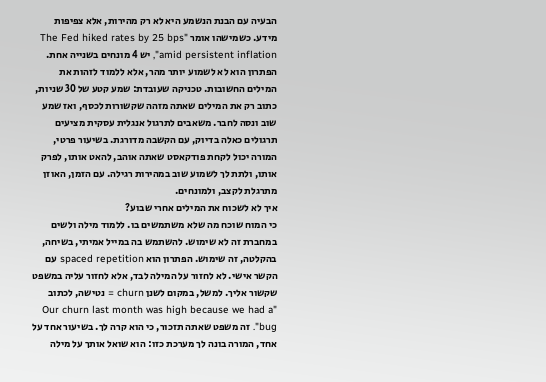הבעיה עם הבנת הנשמע היא לא רק מהירות, אלא צפיפות מידע. כשמישהו אומר "The Fed hiked rates by 25 bps amid persistent inflation", יש 4 מונחים בשנייה אחת. הפתרון הוא לא לשמוע יותר מהר, אלא ללמוד לזהות את המילים החשובות. טכניקה שעובדת: שמע קטע של 30 שניות, כתוב רק את המילים שאתה מזהה שקשורות לכסף, ואז שמע שוב ונסה לחבר. משאבים לתרגול אנגלית עסקית מציעים תרגולים כאלה בדיוק, עם הקשבה מדורגת. בשיעור פרטי, המורה יכול לקחת פודקאסט שאתה אוהב, להאט אותו, לפרק אותו, ולתת לך לשמוע שוב במהירות רגילה. עם הזמן, האוזן מתרגלת לקצב, ולמונחים.
איך לא לשכוח את המילים אחרי שבוע?
כי המוח שוכח מה שלא משתמשים בו. ללמוד מילה ולשים במחברת זה לא שימוש. להשתמש בה במייל אמיתי, בשיחה, בהקלטה, זה שימוש. הפתרון הוא spaced repetition עם הקשר אישי. לא לחזור על המילה לבד, אלא לחזור עליה במשפט שקשור אליך. למשל, במקום לשנן churn = נטישה, לכתוב "Our churn last month was high because we had a bug". זה משפט שאתה תזכור, כי הוא קרה לך. בשיעור אחד על אחד, המורה בונה לך מערכת כזו: הוא שואל אותך על מילה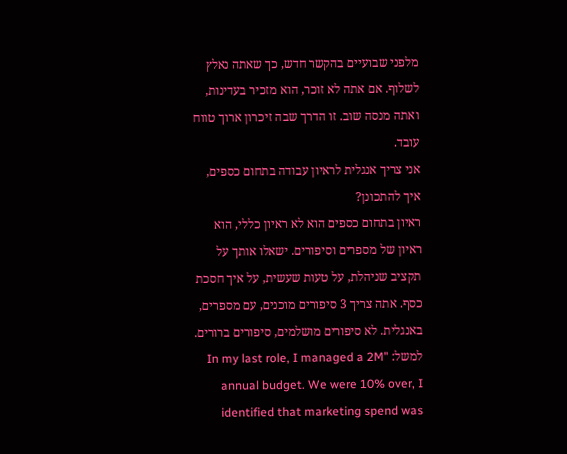מלפני שבועיים בהקשר חדש, כך שאתה נאלץ לשלוף. אם אתה לא זוכר, הוא מזכיר בעדינות, ואתה מנסה שוב. זו הדרך שבה זיכרון ארוך טווח עובד.
אני צריך אנגלית לראיון עבודה בתחום כספים, איך להתכונן?
ראיון בתחום כספים הוא לא ראיון כללי, הוא ראיון של מספרים וסיפורים. ישאלו אותך על תקציב שניהלת, על טעות שעשית, על איך חסכת כסף. אתה צריך 3 סיפורים מוכנים, עם מספרים, באנגלית. לא סיפורים מושלמים, סיפורים ברורים. למשל: "In my last role, I managed a 2M annual budget. We were 10% over, I identified that marketing spend was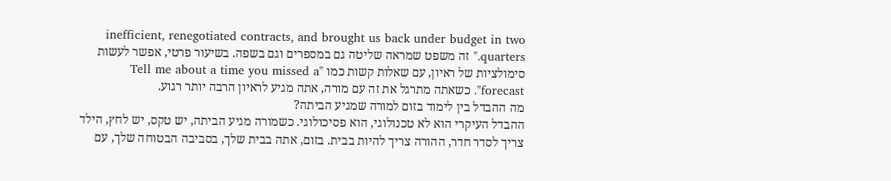inefficient, renegotiated contracts, and brought us back under budget in two quarters." זה משפט שמראה שליטה גם במספרים וגם בשפה. בשיעור פרטי, אפשר לעשות סימולציות של ראיון, עם שאלות קשות כמו "Tell me about a time you missed a forecast". כשאתה מתרגל את זה עם מורה, אתה מגיע לראיון הרבה יותר רגוע.
מה ההבדל בין לימוד בזום למורה שמגיע הביתה?
ההבדל העיקרי הוא לא טכנולוגי, הוא פסיכולוגי. כשמורה מגיע הביתה, יש טקס, יש לחץ, הילד צריך לסדר חדר, ההורה צריך להיות בבית. בזום, אתה בבית שלך, בסביבה הבטוחה שלך, עם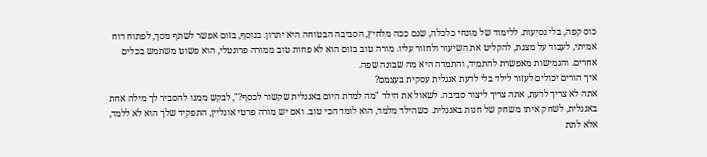כוס קפה, בלי נסיעות. ללימוד של מונחי כלכלה, שגם ככה מלחיץ, הסביבה הבטוחה היא יתרון. בנוסף, בזום אפשר לשתף מסך, לפתוח דוח אמיתי, לעבוד על מצגת, להקליט את השיעור ולחזור עליו. מורה טוב בזום הוא לא פחות טוב ממורה פרונטלי, הוא פשוט משתמש בכלים אחרים. והגמישות מאפשרת להתמיד, והתמדה היא מה שבונה שפה.
איך הורים יכולים לעזור לילד בלי לדעת אנגלית עסקית בעצמם?
אתה לא צריך לדעת, אתה צריך ליצור סביבה. לשאול את הילד "מה למדת היום באנגלית שקשור לכסף?", לבקש ממנו להסביר לך מילה אחת באנגלית, לשחק איתו משחק של חנות באנגלית. כשהילד מלמד, הוא לומד הכי טוב. ואם יש מורה פרטי אונליין, התפקיד שלך הוא לא ללמד, אלא לתת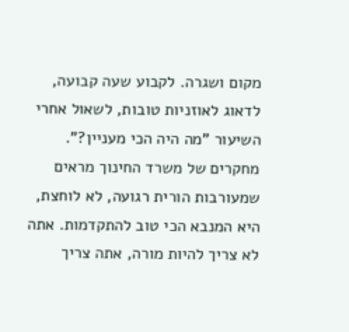מקום ושגרה. לקבוע שעה קבועה, לדאוג לאוזניות טובות, לשאול אחרי השיעור "מה היה הכי מעניין?". מחקרים של משרד החינוך מראים שמעורבות הורית רגועה, לא לוחצת, היא המנבא הכי טוב להתקדמות. אתה לא צריך להיות מורה, אתה צריך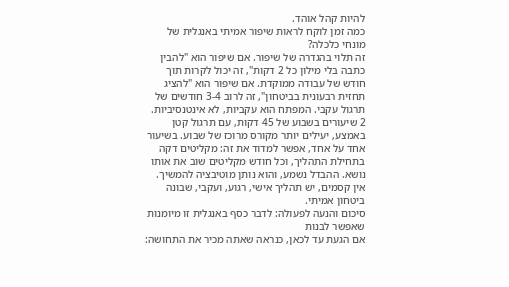להיות קהל אוהד.
כמה זמן לוקח לראות שיפור אמיתי באנגלית של מונחי כלכלה?
זה תלוי בהגדרה של שיפור. אם שיפור הוא "להבין כתבה בלי מילון כל 2 דקות", זה יכול לקרות תוך חודש של עבודה ממוקדת. אם שיפור הוא "להציג תחזית רבעונית בביטחון", זה לרוב 3-4 חודשים של תרגול עקבי. המפתח הוא עקביות, לא אינטנסיביות. 2 שיעורים בשבוע של 45 דקות, עם תרגול קטן באמצע, יעילים יותר מקורס מרוכז של שבוע. בשיעור אחד על אחד, אפשר למדוד את זה: מקליטים דקה בתחילת התהליך, וכל חודש מקליטים שוב את אותו נושא. ההבדל נשמע, והוא נותן מוטיבציה להמשיך. אין קסמים, יש תהליך אישי, רגוע, ועקבי, שבונה ביטחון אמיתי.
סיכום והנעה לפעולה: לדבר כסף באנגלית זו מיומנות שאפשר לבנות
אם הגעת עד לכאן, כנראה שאתה מכיר את התחושה: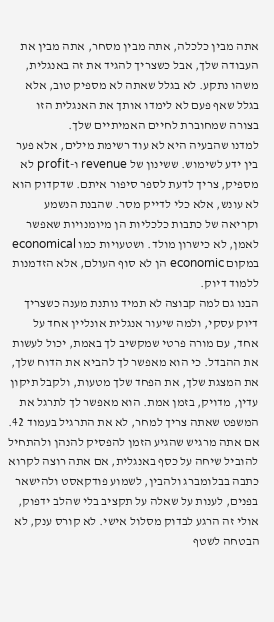אתה מבין כלכלה, אתה מבין מסחר, אתה מבין את העבודה שלך, אבל כשצריך להגיד את זה באנגלית, משהו נתקע. לא בגלל שאתה לא מספיק טוב, אלא בגלל שאף פעם לא לימדו אותך את האנגלית הזו בצורה שמחוברת לחיים האמיתיים שלך.
למדנו שהבעיה היא לא עוד רשימת מילים, אלא פער בין ידע לשימוש. ששינון של revenue ו-profit לא מספיק, צריך לדעת לספר סיפור איתם. שדקדוק הוא לא עונש, אלא כלי לדייק מסר. שהבנת הנשמע וקריאה של כתבות כלכליות הן מיומנויות שאפשר לאמן, לא כישרון מולד. ושטעויות כמו economical במקום economic הן לא סוף העולם, אלא הזדמנות ללמוד דיוק.
הבנו גם למה קבוצה לא תמיד נותנת מענה כשצריך דיוק עסקי, ולמה שיעור אנגלית אונליין אחד על אחד, עם מורה פרטי שמקשיב לך באמת, יכול לעשות את ההבדל. כי הוא מאפשר לך להביא את הדוח שלך, את המצגת שלך, את הפחד שלך מטעות, ולקבל תיקון עדין, מדויק, בזמן אמת. הוא מאפשר לך לתרגל את המשפט שאתה צריך למחר, לא את התרגיל בעמוד 42.
אם אתה מרגיש שהגיע הזמן להפסיק להנהן ולהתחיל להוביל שיחה על כסף באנגלית, אם אתה רוצה לקרוא כתבה בבלומברג ולהבין, לשמוע פודקאסט ולהישאר בפנים, לענות על שאלה על תקציב בלי שהלב ידפוק, אולי זה הרגע לבדוק מסלול אישי. לא קורס ענק, לא הבטחה לשטף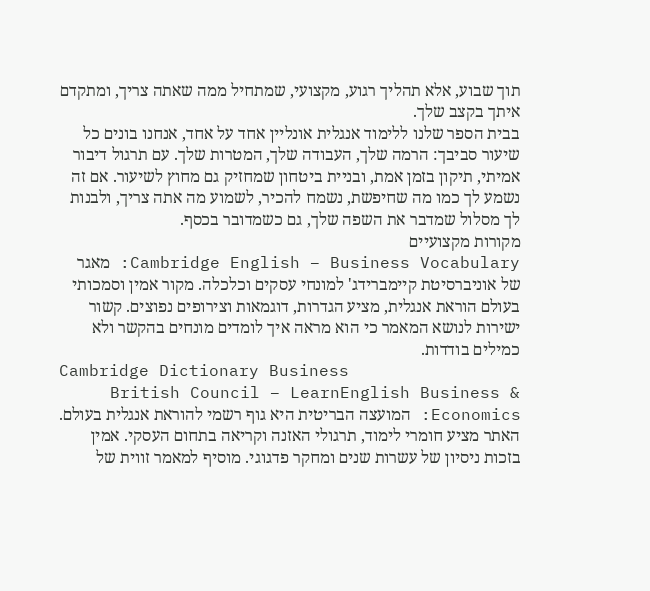תוך שבוע, אלא תהליך רגוע, מקצועי, שמתחיל ממה שאתה צריך, ומתקדם איתך בקצב שלך.
בבית הספר שלנו ללימוד אנגלית אונליין אחד על אחד, אנחנו בונים כל שיעור סביבך: הרמה שלך, העבודה שלך, המטרות שלך. עם תרגול דיבור אמיתי, תיקון בזמן אמת, ובניית ביטחון שמחזיק גם מחוץ לשיעור. אם זה נשמע לך כמו מה שחיפשת, נשמח להכיר, לשמוע מה אתה צריך, ולבנות לך מסלול שמדבר את השפה שלך, גם כשמדובר בכסף.
מקורות מקצועיים
Cambridge English – Business Vocabulary: מאגר של אוניברסיטת קיימברידג' למונחי עסקים וכלכלה. מקור אמין וסמכותי בעולם הוראת אנגלית, מציע הגדרות, דוגמאות וצירופים נפוצים. קשור ישירות לנושא המאמר כי הוא מראה איך לומדים מונחים בהקשר ולא כמילים בודדות.
Cambridge Dictionary Business
British Council – LearnEnglish Business & Economics: המועצה הבריטית היא גוף רשמי להוראת אנגלית בעולם. האתר מציע חומרי לימוד, תרגולי האזנה וקריאה בתחום העסקי. אמין בזכות ניסיון של עשרות שנים ומחקר פדגוגי. מוסיף למאמר זווית של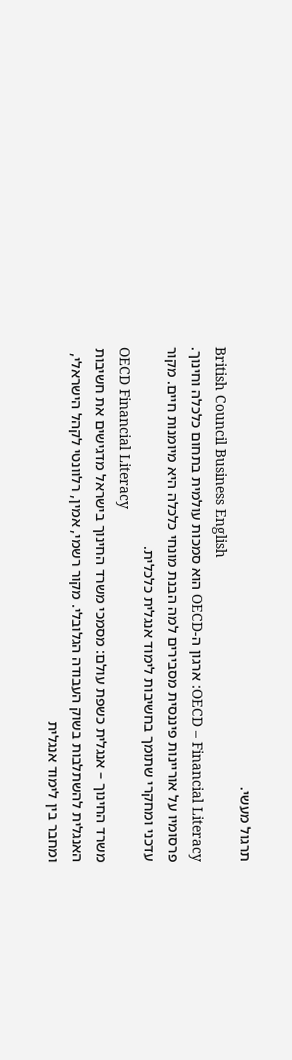תרגול מעשי.
British Council Business English
OECD – Financial Literacy: ארגון ה-OECD הוא סמכות עולמית בתחום כלכלה וחינוך. פרסומיו על אוריינות פיננסית מסבירים למה הבנת מונחי כלכלה היא מיומנות חיים. מקור עדכני ומחקרי שתומך בחשיבות לימוד אנגלית כלכלית.
OECD Financial Literacy
משרד החינוך – אנגלית כשפת עולם: מסמכי משרד החינוך בישראל מדגישים את חשיבות האנגלית להשתלבות בשוק העבודה הגלובלי. מקור רשמי, אמין, רלוונטי לקהל הישראלי, ומחבר בין לימוד אנגלית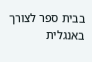בבית ספר לצורך באנגלית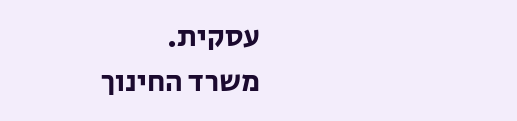עסקית.
משרד החינוך